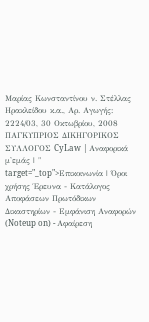Μαρίας Κωνσταντίνου ν. Στέλλας Ηρακλείδου κ.α., Αρ. Αγωγής: 2224/03, 30 Οκτωβρίου, 2008 ΠΑΓΚΥΠΡΙΟΣ ΔΙΚΗΓΟΡΙΚΟΣ ΣΥΛΛΟΓΟΣ CyLaw | Αναφορικά μ'εμάς | " target="_top">Επικοινωνία | Όροι χρήσης Έρευνα - Κατάλογος Αποφάσεων Πρωτόδικων Δικαστηρίων - Εμφάνιση Αναφορών (Noteup on) - Αφαίρεση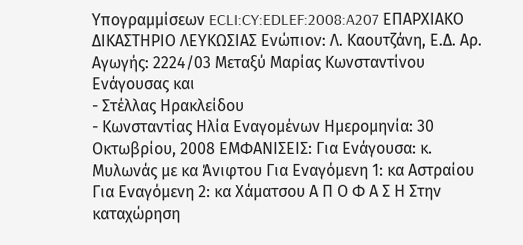Υπογραμμίσεων ECLI:CY:EDLEF:2008:A207 ΕΠΑΡΧΙΑΚΟ ΔΙΚΑΣΤΗΡΙΟ ΛΕΥΚΩΣΙΑΣ Ενώπιον: Λ. Καουτζάνη, Ε.Δ. Αρ. Αγωγής: 2224/03 Μεταξύ Μαρίας Κωνσταντίνου Ενάγουσας και
- Στέλλας Ηρακλείδου
- Κωνσταντίας Ηλία Εναγομένων Ημερομηνία: 30 Οκτωβρίου, 2008 ΕΜΦΑΝΙΣΕΙΣ: Για Ενάγουσα: κ. Μυλωνάς με κα Άνιφτου Για Εναγόμενη 1: κα Αστραίου Για Εναγόμενη 2: κα Χάματσου Α Π Ο Φ Α Σ Η Στην καταχώρηση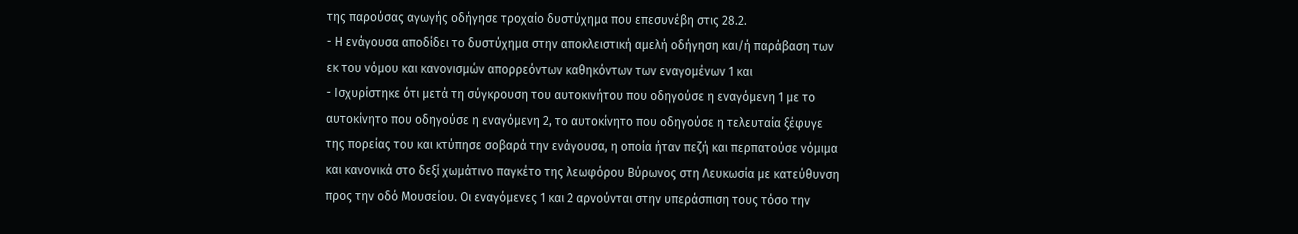της παρούσας αγωγής οδήγησε τροχαίο δυστύχημα που επεσυνέβη στις 28.2.
- Η ενάγουσα αποδίδει το δυστύχημα στην αποκλειστική αμελή οδήγηση και/ή παράβαση των εκ του νόμου και κανονισμών απορρεόντων καθηκόντων των εναγομένων 1 και
- Ισχυρίστηκε ότι μετά τη σύγκρουση του αυτοκινήτου που οδηγούσε η εναγόμενη 1 με το αυτοκίνητο που οδηγούσε η εναγόμενη 2, το αυτοκίνητο που οδηγούσε η τελευταία ξέφυγε της πορείας του και κτύπησε σοβαρά την ενάγουσα, η οποία ήταν πεζή και περπατούσε νόμιμα και κανονικά στο δεξί χωμάτινο παγκέτο της λεωφόρου Βύρωνος στη Λευκωσία με κατεύθυνση προς την οδό Μουσείου. Οι εναγόμενες 1 και 2 αρνούνται στην υπεράσπιση τους τόσο την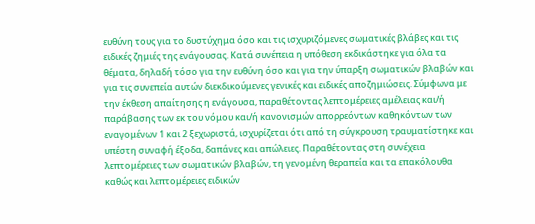ευθύνη τους για το δυστύχημα όσο και τις ισχυριζόμενες σωματικές βλάβες και τις ειδικές ζημιές της ενάγουσας. Κατά συνέπεια η υπόθεση εκδικάστηκε για όλα τα θέματα, δηλαδή τόσο για την ευθύνη όσο και για την ύπαρξη σωματικών βλαβών και για τις συνεπεία αυτών διεκδικούμενες γενικές και ειδικές αποζημιώσεις. Σύμφωνα με την έκθεση απαίτησης η ενάγουσα, παραθέτοντας λεπτομέρειες αμέλειας και/ή παράβασης των εκ του νόμου και/ή κανονισμών απορρεόντων καθηκόντων των εναγομένων 1 και 2 ξεχωριστά, ισχυρίζεται ότι από τη σύγκρουση τραυματίστηκε και υπέστη συναφή έξοδα, δαπάνες και απώλειες. Παραθέτοντας στη συνέχεια λεπτομέρειες των σωματικών βλαβών, τη γενομένη θεραπεία και τα επακόλουθα καθώς και λεπτομέρειες ειδικών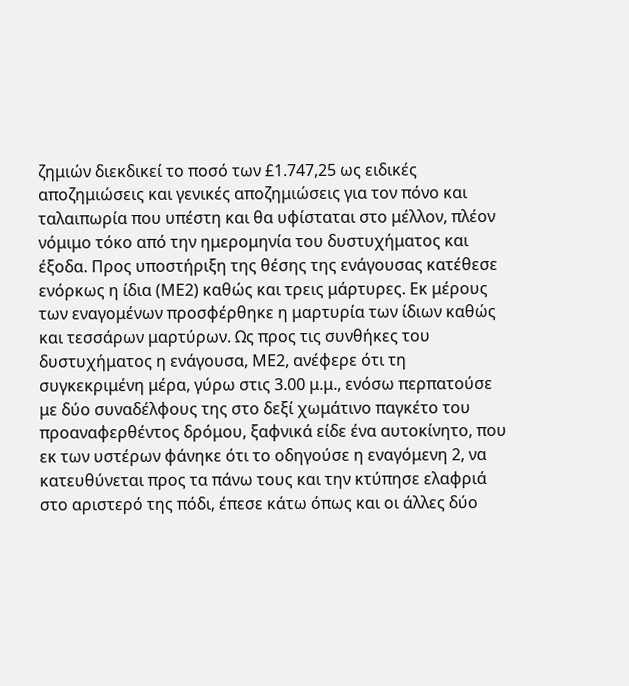ζημιών διεκδικεί το ποσό των £1.747,25 ως ειδικές αποζημιώσεις και γενικές αποζημιώσεις για τον πόνο και ταλαιπωρία που υπέστη και θα υφίσταται στο μέλλον, πλέον νόμιμο τόκο από την ημερομηνία του δυστυχήματος και έξοδα. Προς υποστήριξη της θέσης της ενάγουσας κατέθεσε ενόρκως η ίδια (ΜΕ2) καθώς και τρεις μάρτυρες. Εκ μέρους των εναγομένων προσφέρθηκε η μαρτυρία των ίδιων καθώς και τεσσάρων μαρτύρων. Ως προς τις συνθήκες του δυστυχήματος η ενάγουσα, ΜΕ2, ανέφερε ότι τη συγκεκριμένη μέρα, γύρω στις 3.00 μ.μ., ενόσω περπατούσε με δύο συναδέλφους της στο δεξί χωμάτινο παγκέτο του προαναφερθέντος δρόμου, ξαφνικά είδε ένα αυτοκίνητο, που εκ των υστέρων φάνηκε ότι το οδηγούσε η εναγόμενη 2, να κατευθύνεται προς τα πάνω τους και την κτύπησε ελαφριά στο αριστερό της πόδι, έπεσε κάτω όπως και οι άλλες δύο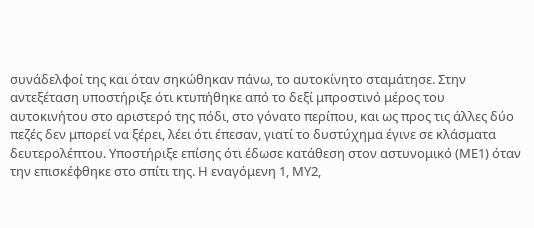συνάδελφοί της και όταν σηκώθηκαν πάνω, το αυτοκίνητο σταμάτησε. Στην αντεξέταση υποστήριξε ότι κτυπήθηκε από το δεξί μπροστινό μέρος του αυτοκινήτου στο αριστερό της πόδι, στο γόνατο περίπου, και ως προς τις άλλες δύο πεζές δεν μπορεί να ξέρει, λέει ότι έπεσαν, γιατί το δυστύχημα έγινε σε κλάσματα δευτερολέπτου. Υποστήριξε επίσης ότι έδωσε κατάθεση στον αστυνομικό (ΜΕ1) όταν την επισκέφθηκε στο σπίτι της. Η εναγόμενη 1, ΜΥ2,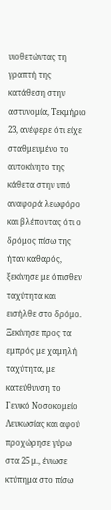υιοθετώντας τη γραπτή της κατάθεση στην αστυνομία, Τεκμήριο 23, ανέφερε ότι είχε σταθμευμένο το αυτοκίνητο της κάθετα στην υπό αναφορά λεωφόρο και βλέποντας ότι ο δρόμος πίσω της ήταν καθαρός, ξεκίνησε με όπισθεν ταχύτητα και εισήλθε στο δρόμο. Ξεκίνησε προς τα εμπρός με χαμηλή ταχύτητα, με κατεύθυνση το Γενικό Νοσοκομείο Λευκωσίας και αφού προχώρησε γύρω στα 25 μ., ένιωσε κτύπημα στο πίσω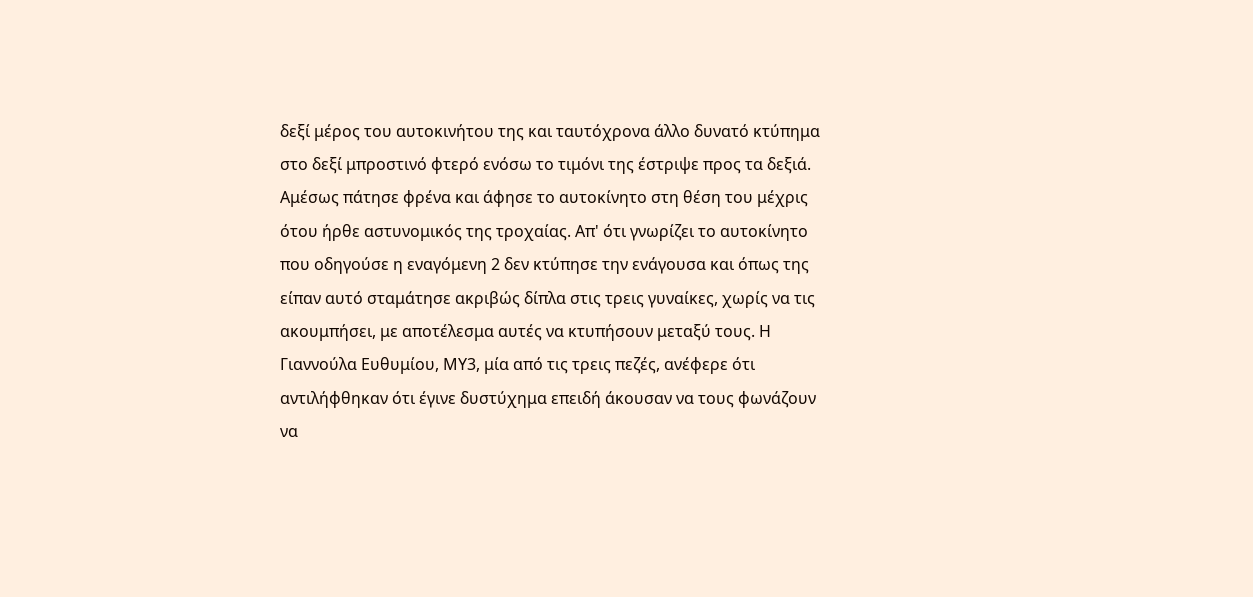δεξί μέρος του αυτοκινήτου της και ταυτόχρονα άλλο δυνατό κτύπημα στο δεξί μπροστινό φτερό ενόσω το τιμόνι της έστριψε προς τα δεξιά. Αμέσως πάτησε φρένα και άφησε το αυτοκίνητο στη θέση του μέχρις ότου ήρθε αστυνομικός της τροχαίας. Απ' ότι γνωρίζει το αυτοκίνητο που οδηγούσε η εναγόμενη 2 δεν κτύπησε την ενάγουσα και όπως της είπαν αυτό σταμάτησε ακριβώς δίπλα στις τρεις γυναίκες, χωρίς να τις ακουμπήσει, με αποτέλεσμα αυτές να κτυπήσουν μεταξύ τους. Η Γιαννούλα Ευθυμίου, ΜΥ3, μία από τις τρεις πεζές, ανέφερε ότι αντιλήφθηκαν ότι έγινε δυστύχημα επειδή άκουσαν να τους φωνάζουν να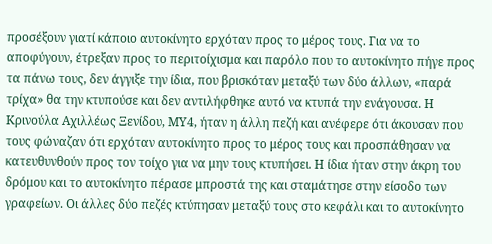προσέξουν γιατί κάποιο αυτοκίνητο ερχόταν προς το μέρος τους. Για να το αποφύγουν, έτρεξαν προς το περιτοίχισμα και παρόλο που το αυτοκίνητο πήγε προς τα πάνω τους, δεν άγγιξε την ίδια, που βρισκόταν μεταξύ των δύο άλλων, «παρά τρίχα» θα την κτυπούσε και δεν αντιλήφθηκε αυτό να κτυπά την ενάγουσα. Η Κρινούλα Αχιλλέως Ξενίδου, ΜΥ4, ήταν η άλλη πεζή και ανέφερε ότι άκουσαν που τους φώναζαν ότι ερχόταν αυτοκίνητο προς το μέρος τους και προσπάθησαν να κατευθυνθούν προς τον τοίχο για να μην τους κτυπήσει. Η ίδια ήταν στην άκρη του δρόμου και το αυτοκίνητο πέρασε μπροστά της και σταμάτησε στην είσοδο των γραφείων. Οι άλλες δύο πεζές κτύπησαν μεταξύ τους στο κεφάλι και το αυτοκίνητο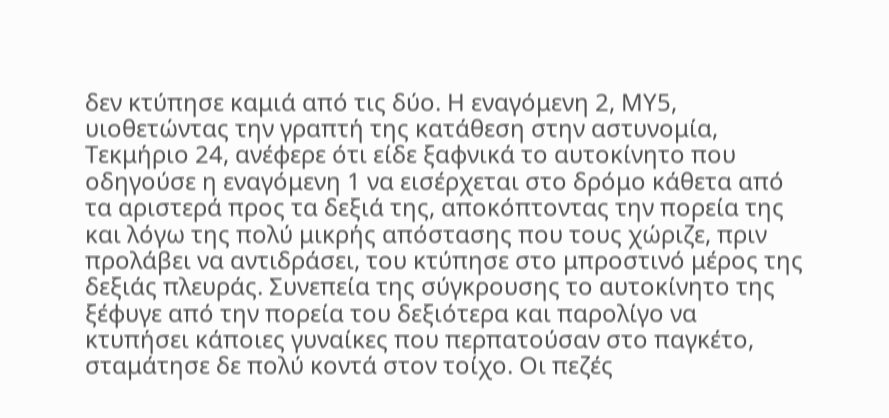δεν κτύπησε καμιά από τις δύο. Η εναγόμενη 2, ΜΥ5, υιοθετώντας την γραπτή της κατάθεση στην αστυνομία, Τεκμήριο 24, ανέφερε ότι είδε ξαφνικά το αυτοκίνητο που οδηγούσε η εναγόμενη 1 να εισέρχεται στο δρόμο κάθετα από τα αριστερά προς τα δεξιά της, αποκόπτοντας την πορεία της και λόγω της πολύ μικρής απόστασης που τους χώριζε, πριν προλάβει να αντιδράσει, του κτύπησε στο μπροστινό μέρος της δεξιάς πλευράς. Συνεπεία της σύγκρουσης το αυτοκίνητο της ξέφυγε από την πορεία του δεξιότερα και παρολίγο να κτυπήσει κάποιες γυναίκες που περπατούσαν στο παγκέτο, σταμάτησε δε πολύ κοντά στον τοίχο. Οι πεζές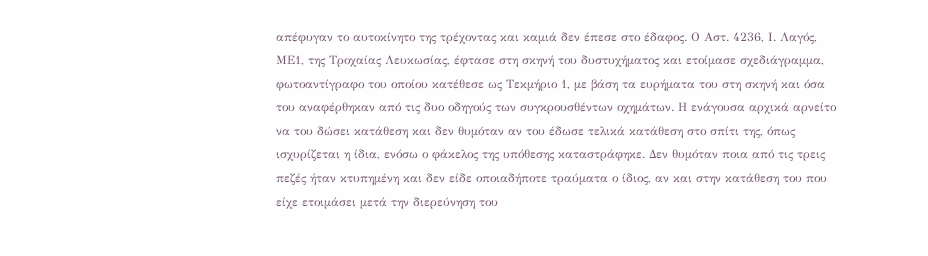απέφυγαν το αυτοκίνητο της τρέχοντας και καμιά δεν έπεσε στο έδαφος. Ο Αστ. 4236, Ι. Λαγός, ΜΕ1, της Τροχαίας Λευκωσίας, έφτασε στη σκηνή του δυστυχήματος και ετοίμασε σχεδιάγραμμα, φωτοαντίγραφο του οποίου κατέθεσε ως Τεκμήριο 1, με βάση τα ευρήματα του στη σκηνή και όσα του αναφέρθηκαν από τις δυο οδηγούς των συγκρουσθέντων οχημάτων. Η ενάγουσα αρχικά αρνείτο να του δώσει κατάθεση και δεν θυμόταν αν του έδωσε τελικά κατάθεση στο σπίτι της, όπως ισχυρίζεται η ίδια, ενόσω ο φάκελος της υπόθεσης καταστράφηκε. Δεν θυμόταν ποια από τις τρεις πεζές ήταν κτυπημένη και δεν είδε οποιαδήποτε τραύματα ο ίδιος, αν και στην κατάθεση του που είχε ετοιμάσει μετά την διερεύνηση του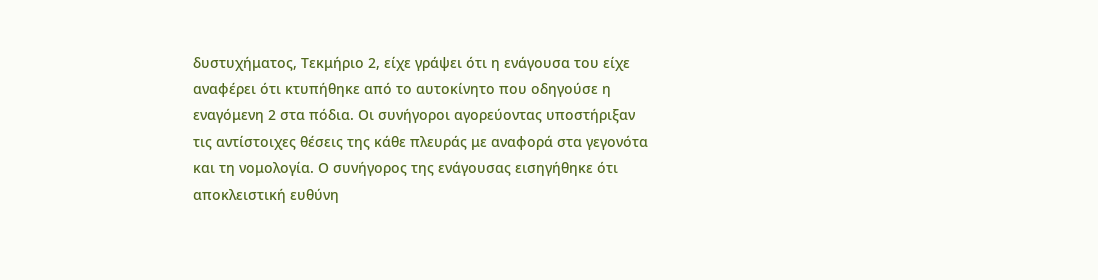δυστυχήματος, Τεκμήριο 2, είχε γράψει ότι η ενάγουσα του είχε αναφέρει ότι κτυπήθηκε από το αυτοκίνητο που οδηγούσε η εναγόμενη 2 στα πόδια. Οι συνήγοροι αγορεύοντας υποστήριξαν τις αντίστοιχες θέσεις της κάθε πλευράς με αναφορά στα γεγονότα και τη νομολογία. Ο συνήγορος της ενάγουσας εισηγήθηκε ότι αποκλειστική ευθύνη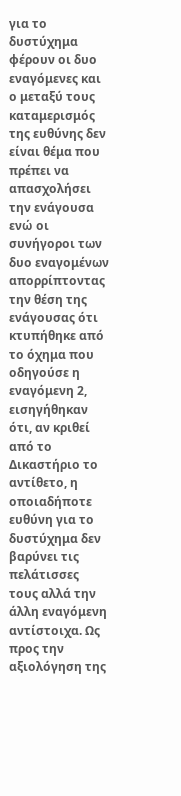για το δυστύχημα φέρουν οι δυο εναγόμενες και ο μεταξύ τους καταμερισμός της ευθύνης δεν είναι θέμα που πρέπει να απασχολήσει την ενάγουσα ενώ οι συνήγοροι των δυο εναγομένων απορρίπτοντας την θέση της ενάγουσας ότι κτυπήθηκε από το όχημα που οδηγούσε η εναγόμενη 2, εισηγήθηκαν ότι, αν κριθεί από το Δικαστήριο το αντίθετο, η οποιαδήποτε ευθύνη για το δυστύχημα δεν βαρύνει τις πελάτισσες τους αλλά την άλλη εναγόμενη αντίστοιχα. Ως προς την αξιολόγηση της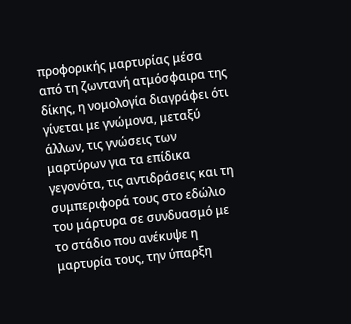προφορικής μαρτυρίας μέσα από τη ζωντανή ατμόσφαιρα της δίκης, η νομολογία διαγράφει ότι γίνεται με γνώμονα, μεταξύ άλλων, τις γνώσεις των μαρτύρων για τα επίδικα γεγονότα, τις αντιδράσεις και τη συμπεριφορά τους στο εδώλιο του μάρτυρα σε συνδυασμό με το στάδιο που ανέκυψε η μαρτυρία τους, την ύπαρξη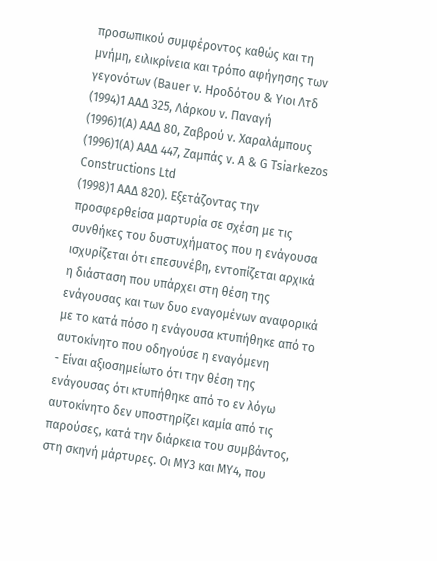προσωπικού συμφέροντος καθώς και τη μνήμη, ειλικρίνεια και τρόπο αφήγησης των γεγονότων (Bauer v. Hροδότου & Υιοι Λτδ
(1994)1 ΑΑΔ 325, Λάρκου ν. Παναγή
(1996)1(Α) ΑΑΔ 80, Ζαβρού ν. Χαραλάμπους
(1996)1(Α) ΑΑΔ 447, Zαμπάς ν. Α & G Tsiarkezos Constructions Ltd
(1998)1 ΑΑΔ 820). Εξετάζοντας την προσφερθείσα μαρτυρία σε σχέση με τις συνθήκες του δυστυχήματος που η ενάγουσα ισχυρίζεται ότι επεσυνέβη, εντοπίζεται αρχικά η διάσταση που υπάρχει στη θέση της ενάγουσας και των δυο εναγομένων αναφορικά με το κατά πόσο η ενάγουσα κτυπήθηκε από το αυτοκίνητο που οδηγούσε η εναγόμενη
- Είναι αξιοσημείωτο ότι την θέση της ενάγουσας ότι κτυπήθηκε από το εν λόγω αυτοκίνητο δεν υποστηρίζει καμία από τις παρούσες, κατά την διάρκεια του συμβάντος, στη σκηνή μάρτυρες. Οι ΜΥ3 και ΜΥ4, που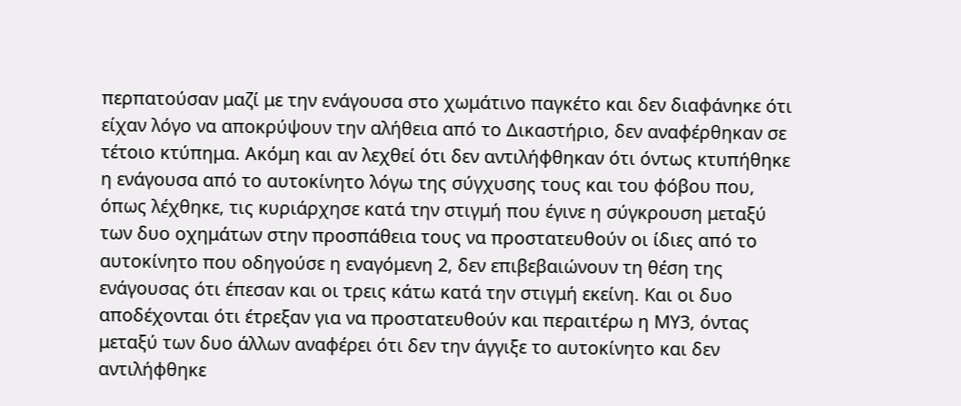περπατούσαν μαζί με την ενάγουσα στο χωμάτινο παγκέτο και δεν διαφάνηκε ότι είχαν λόγο να αποκρύψουν την αλήθεια από το Δικαστήριο, δεν αναφέρθηκαν σε τέτοιο κτύπημα. Ακόμη και αν λεχθεί ότι δεν αντιλήφθηκαν ότι όντως κτυπήθηκε η ενάγουσα από το αυτοκίνητο λόγω της σύγχυσης τους και του φόβου που, όπως λέχθηκε, τις κυριάρχησε κατά την στιγμή που έγινε η σύγκρουση μεταξύ των δυο οχημάτων στην προσπάθεια τους να προστατευθούν οι ίδιες από το αυτοκίνητο που οδηγούσε η εναγόμενη 2, δεν επιβεβαιώνουν τη θέση της ενάγουσας ότι έπεσαν και οι τρεις κάτω κατά την στιγμή εκείνη. Και οι δυο αποδέχονται ότι έτρεξαν για να προστατευθούν και περαιτέρω η ΜΥ3, όντας μεταξύ των δυο άλλων αναφέρει ότι δεν την άγγιξε το αυτοκίνητο και δεν αντιλήφθηκε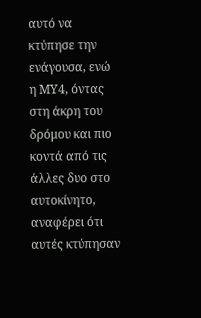αυτό να κτύπησε την ενάγουσα, ενώ η ΜΥ4, όντας στη άκρη του δρόμου και πιο κοντά από τις άλλες δυο στο αυτοκίνητο, αναφέρει ότι αυτές κτύπησαν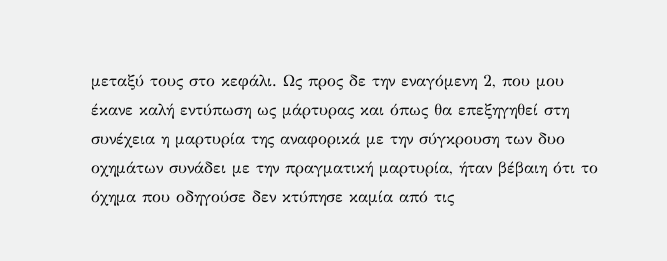μεταξύ τους στο κεφάλι. Ως προς δε την εναγόμενη 2, που μου έκανε καλή εντύπωση ως μάρτυρας και όπως θα επεξηγηθεί στη συνέχεια η μαρτυρία της αναφορικά με την σύγκρουση των δυο οχημάτων συνάδει με την πραγματική μαρτυρία, ήταν βέβαιη ότι το όχημα που οδηγούσε δεν κτύπησε καμία από τις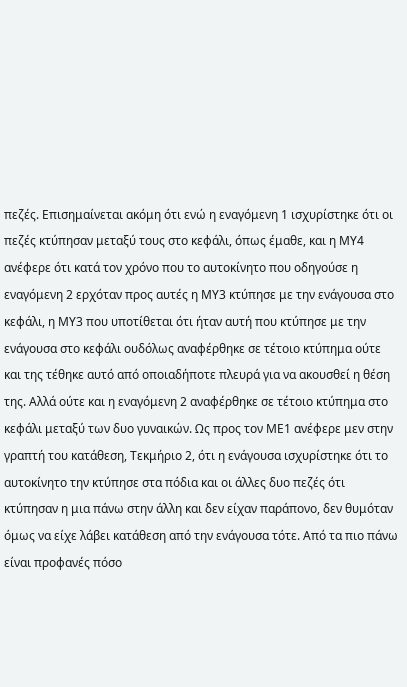πεζές. Επισημαίνεται ακόμη ότι ενώ η εναγόμενη 1 ισχυρίστηκε ότι οι πεζές κτύπησαν μεταξύ τους στο κεφάλι, όπως έμαθε, και η ΜΥ4 ανέφερε ότι κατά τον χρόνο που το αυτοκίνητο που οδηγούσε η εναγόμενη 2 ερχόταν προς αυτές η ΜΥ3 κτύπησε με την ενάγουσα στο κεφάλι, η ΜΥ3 που υποτίθεται ότι ήταν αυτή που κτύπησε με την ενάγουσα στο κεφάλι ουδόλως αναφέρθηκε σε τέτοιο κτύπημα ούτε και της τέθηκε αυτό από οποιαδήποτε πλευρά για να ακουσθεί η θέση της. Αλλά ούτε και η εναγόμενη 2 αναφέρθηκε σε τέτοιο κτύπημα στο κεφάλι μεταξύ των δυο γυναικών. Ως προς τον ΜΕ1 ανέφερε μεν στην γραπτή του κατάθεση, Τεκμήριο 2, ότι η ενάγουσα ισχυρίστηκε ότι το αυτοκίνητο την κτύπησε στα πόδια και οι άλλες δυο πεζές ότι κτύπησαν η μια πάνω στην άλλη και δεν είχαν παράπονο, δεν θυμόταν όμως να είχε λάβει κατάθεση από την ενάγουσα τότε. Από τα πιο πάνω είναι προφανές πόσο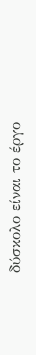δύσκολο είναι το έργο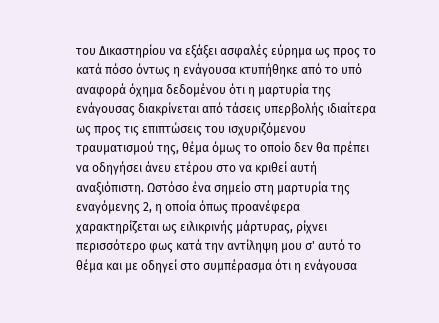του Δικαστηρίου να εξάξει ασφαλές εύρημα ως προς το κατά πόσο όντως η ενάγουσα κτυπήθηκε από το υπό αναφορά όχημα δεδομένου ότι η μαρτυρία της ενάγουσας διακρίνεται από τάσεις υπερβολής ιδιαίτερα ως προς τις επιπτώσεις του ισχυριζόμενου τραυματισμού της, θέμα όμως το οποίο δεν θα πρέπει να οδηγήσει άνευ ετέρου στο να κριθεί αυτή αναξιόπιστη. Ωστόσο ένα σημείο στη μαρτυρία της εναγόμενης 2, η οποία όπως προανέφερα χαρακτηρίζεται ως ειλικρινής μάρτυρας, ρίχνει περισσότερο φως κατά την αντίληψη μου σ' αυτό το θέμα και με οδηγεί στο συμπέρασμα ότι η ενάγουσα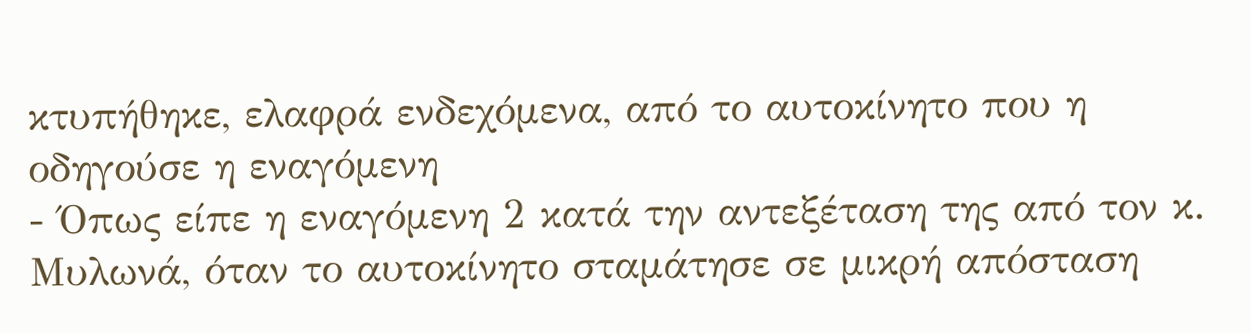κτυπήθηκε, ελαφρά ενδεχόμενα, από το αυτοκίνητο που η οδηγούσε η εναγόμενη
- Όπως είπε η εναγόμενη 2 κατά την αντεξέταση της από τον κ. Μυλωνά, όταν το αυτοκίνητο σταμάτησε σε μικρή απόσταση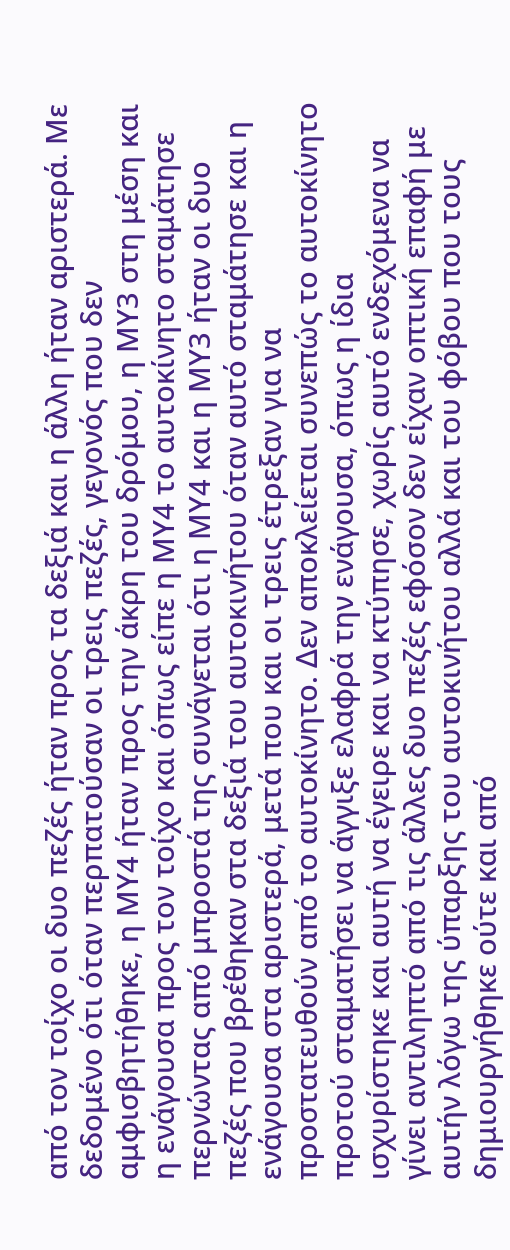από τον τοίχο οι δυο πεζές ήταν προς τα δεξιά και η άλλη ήταν αριστερά. Με δεδομένο ότι όταν περπατούσαν οι τρεις πεζές, γεγονός που δεν αμφισβητήθηκε, η ΜΥ4 ήταν προς την άκρη του δρόμου, η ΜΥ3 στη μέση και η ενάγουσα προς τον τοίχο και όπως είπε η ΜΥ4 το αυτοκίνητο σταμάτησε περνώντας από μπροστά της συνάγεται ότι η ΜΥ4 και η ΜΥ3 ήταν οι δυο πεζές που βρέθηκαν στα δεξιά του αυτοκινήτου όταν αυτό σταμάτησε και η ενάγουσα στα αριστερά, μετά που και οι τρεις έτρεξαν για να προστατευθούν από το αυτοκίνητο. Δεν αποκλείεται συνεπώς το αυτοκίνητο προτού σταματήσει να άγγιξε ελαφρά την ενάγουσα, όπως η ίδια ισχυρίστηκε και αυτή να έγειρε και να κτύπησε, χωρίς αυτό ενδεχόμενα να γίνει αντιληπτό από τις άλλες δυο πεζές εφόσον δεν είχαν οπτική επαφή με αυτήν λόγω της ύπαρξης του αυτοκινήτου αλλά και του φόβου που τους δημιουργήθηκε ούτε και από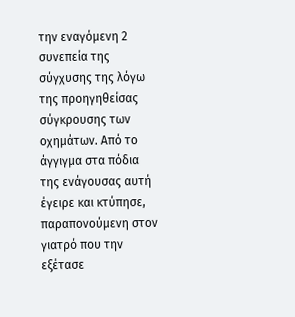την εναγόμενη 2 συνεπεία της σύγχυσης της λόγω της προηγηθείσας σύγκρουσης των οχημάτων. Από το άγγιγμα στα πόδια της ενάγουσας αυτή έγειρε και κτύπησε, παραπονούμενη στον γιατρό που την εξέτασε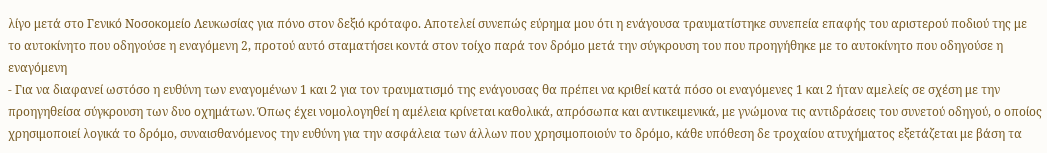λίγο μετά στο Γενικό Νοσοκομείο Λευκωσίας για πόνο στον δεξιό κρόταφο. Αποτελεί συνεπώς εύρημα μου ότι η ενάγουσα τραυματίστηκε συνεπεία επαφής του αριστερού ποδιού της με το αυτοκίνητο που οδηγούσε η εναγόμενη 2, προτού αυτό σταματήσει κοντά στον τοίχο παρά τον δρόμο μετά την σύγκρουση του που προηγήθηκε με το αυτοκίνητο που οδηγούσε η εναγόμενη
- Για να διαφανεί ωστόσο η ευθύνη των εναγομένων 1 και 2 για τον τραυματισμό της ενάγουσας θα πρέπει να κριθεί κατά πόσο οι εναγόμενες 1 και 2 ήταν αμελείς σε σχέση με την προηγηθείσα σύγκρουση των δυο οχημάτων. Όπως έχει νομολογηθεί η αμέλεια κρίνεται καθολικά, απρόσωπα και αντικειμενικά, με γνώμονα τις αντιδράσεις του συνετού οδηγού, ο οποίος χρησιμοποιεί λογικά το δρόμο, συναισθανόμενος την ευθύνη για την ασφάλεια των άλλων που χρησιμοποιούν το δρόμο, κάθε υπόθεση δε τροχαίου ατυχήματος εξετάζεται με βάση τα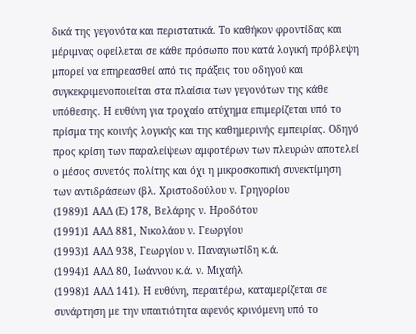δικά της γεγονότα και περιστατικά. Το καθήκον φροντίδας και μέριμνας οφείλεται σε κάθε πρόσωπο που κατά λογική πρόβλεψη μπορεί να επηρεασθεί από τις πράξεις του οδηγού και συγκεκριμενοποιείται στα πλαίσια των γεγονότων της κάθε υπόθεσης. Η ευθύνη για τροχαίο ατύχημα επιμερίζεται υπό το πρίσμα της κοινής λογικής και της καθημερινής εμπειρίας. Οδηγό προς κρίση των παραλείψεων αμφοτέρων των πλευρών αποτελεί ο μέσος συνετός πολίτης και όχι η μικροσκοπική συνεκτίμηση των αντιδράσεων (βλ. Χριστοδούλου ν. Γρηγορίου
(1989)1 ΑΑΔ (Ε) 178, Βελάρης ν. Ηροδότου
(1991)1 ΑΑΔ 881, Νικολάου ν. Γεωργίου
(1993)1 ΑΑΔ 938, Γεωργίου ν. Παναγιωτίδη κ.ά.
(1994)1 ΑΑΔ 80, Ιωάννου κ.ά. ν. Μιχαήλ
(1998)1 ΑΑΔ 141). Η ευθύνη, περαιτέρω, καταμερίζεται σε συνάρτηση με την υπαιτιότητα αφενός κρινόμενη υπό το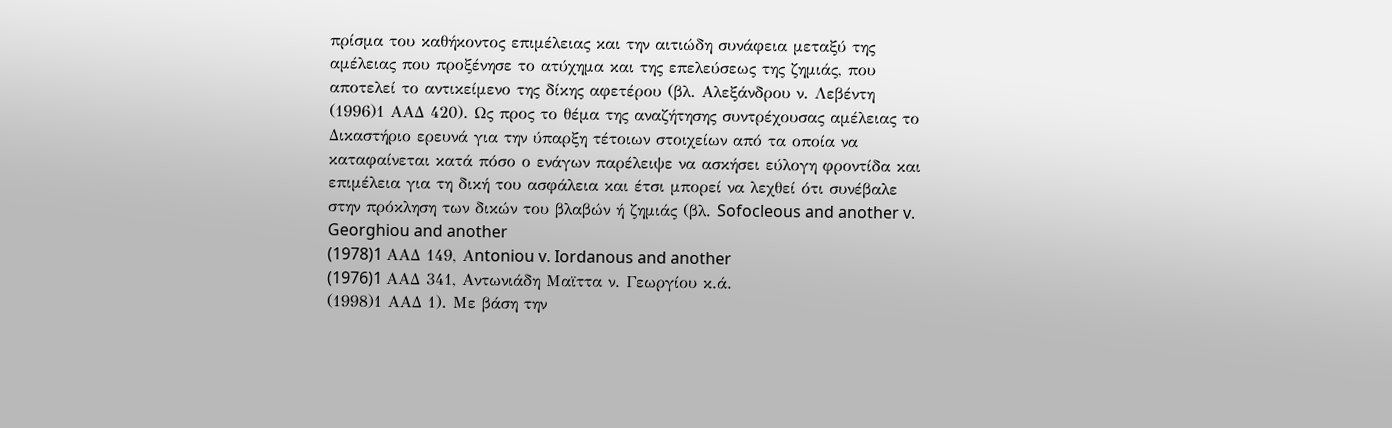πρίσμα του καθήκοντος επιμέλειας και την αιτιώδη συνάφεια μεταξύ της αμέλειας που προξένησε το ατύχημα και της επελεύσεως της ζημιάς, που αποτελεί το αντικείμενο της δίκης αφετέρου (βλ. Αλεξάνδρου ν. Λεβέντη
(1996)1 ΑΑΔ 420). Ως προς το θέμα της αναζήτησης συντρέχουσας αμέλειας το Δικαστήριο ερευνά για την ύπαρξη τέτοιων στοιχείων από τα οποία να καταφαίνεται κατά πόσο ο ενάγων παρέλειψε να ασκήσει εύλογη φροντίδα και επιμέλεια για τη δική του ασφάλεια και έτσι μπορεί να λεχθεί ότι συνέβαλε στην πρόκληση των δικών του βλαβών ή ζημιάς (βλ. Sofocleous and another v. Georghiou and another
(1978)1 AAΔ 149, Αntoniou v. Iordanous and another
(1976)1 AAΔ 341, Aντωνιάδη Μαϊττα ν. Γεωργίου κ.ά.
(1998)1 ΑΑΔ 1). Με βάση την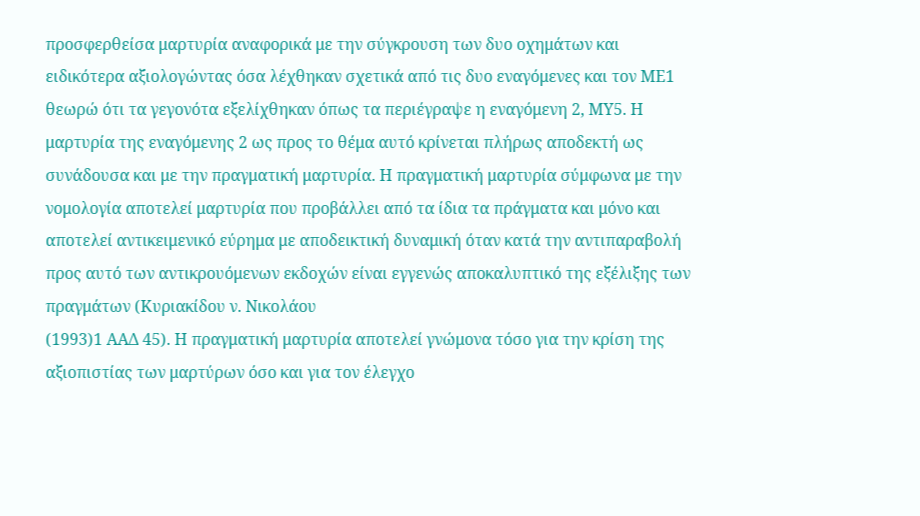προσφερθείσα μαρτυρία αναφορικά με την σύγκρουση των δυο οχημάτων και ειδικότερα αξιολογώντας όσα λέχθηκαν σχετικά από τις δυο εναγόμενες και τον ΜΕ1 θεωρώ ότι τα γεγονότα εξελίχθηκαν όπως τα περιέγραψε η εναγόμενη 2, ΜΥ5. Η μαρτυρία της εναγόμενης 2 ως προς το θέμα αυτό κρίνεται πλήρως αποδεκτή ως συνάδουσα και με την πραγματική μαρτυρία. Η πραγματική μαρτυρία σύμφωνα με την νομολογία αποτελεί μαρτυρία που προβάλλει από τα ίδια τα πράγματα και μόνο και αποτελεί αντικειμενικό εύρημα με αποδεικτική δυναμική όταν κατά την αντιπαραβολή προς αυτό των αντικρουόμενων εκδοχών είναι εγγενώς αποκαλυπτικό της εξέλιξης των πραγμάτων (Κυριακίδου ν. Νικολάου
(1993)1 ΑΑΔ 45). Η πραγματική μαρτυρία αποτελεί γνώμονα τόσο για την κρίση της αξιοπιστίας των μαρτύρων όσο και για τον έλεγχο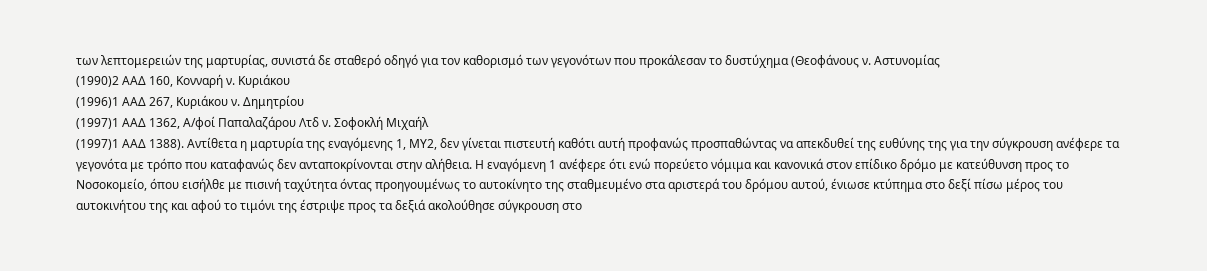των λεπτομερειών της μαρτυρίας, συνιστά δε σταθερό οδηγό για τον καθορισμό των γεγονότων που προκάλεσαν το δυστύχημα (Θεοφάνους ν. Αστυνομίας
(1990)2 ΑΑΔ 160, Κονναρή ν. Κυριάκου
(1996)1 ΑΑΔ 267, Κυριάκου ν. Δημητρίου
(1997)1 ΑΑΔ 1362, Α/φοί Παπαλαζάρου Λτδ ν. Σοφοκλή Μιχαήλ
(1997)1 ΑΑΔ 1388). Αντίθετα η μαρτυρία της εναγόμενης 1, ΜΥ2, δεν γίνεται πιστευτή καθότι αυτή προφανώς προσπαθώντας να απεκδυθεί της ευθύνης της για την σύγκρουση ανέφερε τα γεγονότα με τρόπο που καταφανώς δεν ανταποκρίνονται στην αλήθεια. Η εναγόμενη 1 ανέφερε ότι ενώ πορεύετο νόμιμα και κανονικά στον επίδικο δρόμο με κατεύθυνση προς το Νοσοκομείο, όπου εισήλθε με πισινή ταχύτητα όντας προηγουμένως το αυτοκίνητο της σταθμευμένο στα αριστερά του δρόμου αυτού, ένιωσε κτύπημα στο δεξί πίσω μέρος του αυτοκινήτου της και αφού το τιμόνι της έστριψε προς τα δεξιά ακολούθησε σύγκρουση στο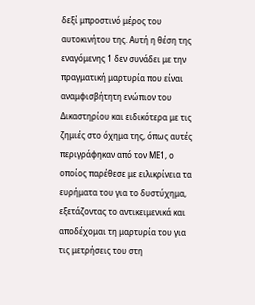δεξί μπροστινό μέρος του αυτοκινήτου της. Αυτή η θέση της εναγόμενης 1 δεν συνάδει με την πραγματική μαρτυρία που είναι αναμφισβήτητη ενώπιον του Δικαστηρίου και ειδικότερα με τις ζημιές στο όχημα της, όπως αυτές περιγράφηκαν από τον ΜΕ1, ο οποίος παρέθεσε με ειλικρίνεια τα ευρήματα του για το δυστύχημα, εξετάζοντας το αντικειμενικά και αποδέχομαι τη μαρτυρία του για τις μετρήσεις του στη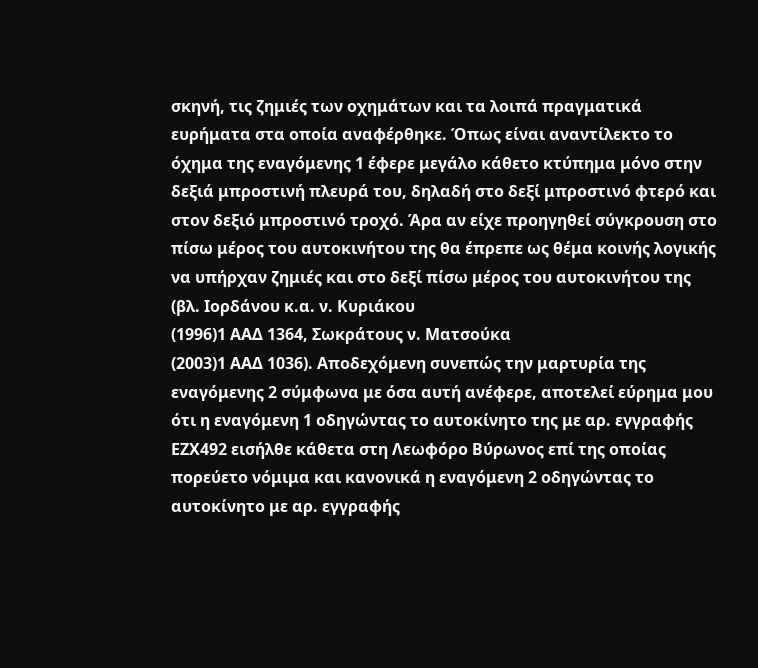σκηνή, τις ζημιές των οχημάτων και τα λοιπά πραγματικά ευρήματα στα οποία αναφέρθηκε. Όπως είναι αναντίλεκτο το όχημα της εναγόμενης 1 έφερε μεγάλο κάθετο κτύπημα μόνο στην δεξιά μπροστινή πλευρά του, δηλαδή στο δεξί μπροστινό φτερό και στον δεξιό μπροστινό τροχό. Άρα αν είχε προηγηθεί σύγκρουση στο πίσω μέρος του αυτοκινήτου της θα έπρεπε ως θέμα κοινής λογικής να υπήρχαν ζημιές και στο δεξί πίσω μέρος του αυτοκινήτου της (βλ. Ιορδάνου κ.α. ν. Κυριάκου
(1996)1 ΑΑΔ 1364, Σωκράτους ν. Ματσούκα
(2003)1 ΑΑΔ 1036). Αποδεχόμενη συνεπώς την μαρτυρία της εναγόμενης 2 σύμφωνα με όσα αυτή ανέφερε, αποτελεί εύρημα μου ότι η εναγόμενη 1 οδηγώντας το αυτοκίνητο της με αρ. εγγραφής ΕΖΧ492 εισήλθε κάθετα στη Λεωφόρο Βύρωνος επί της οποίας πορεύετο νόμιμα και κανονικά η εναγόμενη 2 οδηγώντας το αυτοκίνητο με αρ. εγγραφής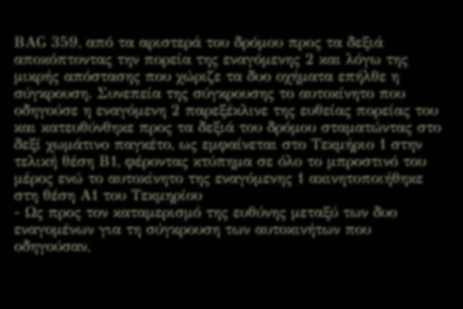ΒΑG 359, από τα αριστερά του δρόμου προς τα δεξιά αποκόπτοντας την πορεία της εναγόμενης 2 και λόγω της μικρής απόστασης που χώριζε τα δυο οχήματα επήλθε η σύγκρουση. Συνεπεία της σύγκρουσης το αυτοκίνητο που οδηγούσε η εναγόμενη 2 παρεξέκλινε της ευθείας πορείας του και κατευθύνθηκε προς τα δεξιά του δρόμου σταματώντας στο δεξί χωμάτινο παγκέτο, ως εμφαίνεται στο Τεκμήριο 1 στην τελική θέση Β1, φέροντας κτύπημα σε όλο το μπροστινό του μέρος ενώ το αυτοκίνητο της εναγόμενης 1 ακινητοποιήθηκε στη θέση Α1 του Τεκμηρίου
- Ως προς τον καταμερισμό της ευθύνης μεταξύ των δυο εναγομένων για τη σύγκρουση των αυτοκινήτων που οδηγούσαν,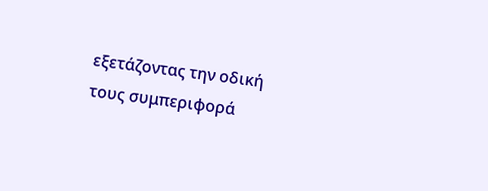εξετάζοντας την οδική τους συμπεριφορά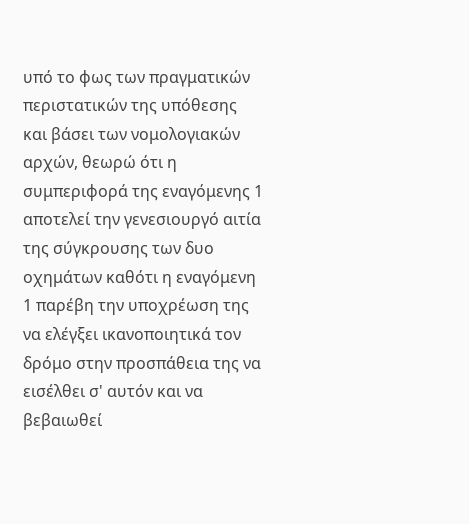υπό το φως των πραγματικών περιστατικών της υπόθεσης και βάσει των νομολογιακών αρχών, θεωρώ ότι η συμπεριφορά της εναγόμενης 1 αποτελεί την γενεσιουργό αιτία της σύγκρουσης των δυο οχημάτων καθότι η εναγόμενη 1 παρέβη την υποχρέωση της να ελέγξει ικανοποιητικά τον δρόμο στην προσπάθεια της να εισέλθει σ' αυτόν και να βεβαιωθεί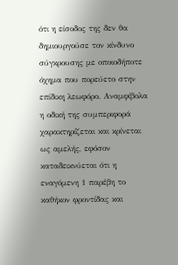ότι η είσοδος της δεν θα δημιουργούσε τον κίνδυνο σύγκρουσης με οποιοδήποτε όχημα που πορεύετο στην επίδικη λεωφόρο. Αναμφίβολα η οδική της συμπεριφορά χαρακτηρίζεται και κρίνεται ως αμελής, εφόσον καταδεικνύεται ότι η εναγόμενη 1 παρέβη το καθήκον φροντίδας και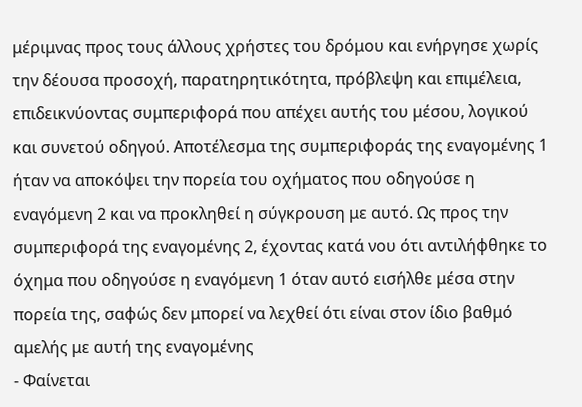μέριμνας προς τους άλλους χρήστες του δρόμου και ενήργησε χωρίς την δέουσα προσοχή, παρατηρητικότητα, πρόβλεψη και επιμέλεια, επιδεικνύοντας συμπεριφορά που απέχει αυτής του μέσου, λογικού και συνετού οδηγού. Αποτέλεσμα της συμπεριφοράς της εναγομένης 1 ήταν να αποκόψει την πορεία του οχήματος που οδηγούσε η εναγόμενη 2 και να προκληθεί η σύγκρουση με αυτό. Ως προς την συμπεριφορά της εναγομένης 2, έχοντας κατά νου ότι αντιλήφθηκε το όχημα που οδηγούσε η εναγόμενη 1 όταν αυτό εισήλθε μέσα στην πορεία της, σαφώς δεν μπορεί να λεχθεί ότι είναι στον ίδιο βαθμό αμελής με αυτή της εναγομένης
- Φαίνεται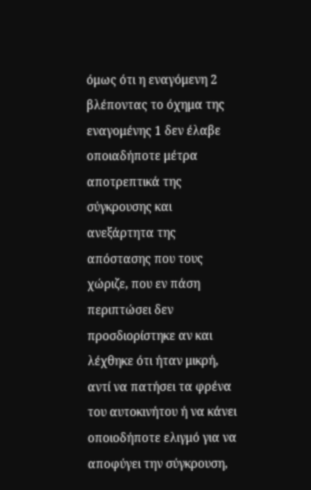όμως ότι η εναγόμενη 2 βλέποντας το όχημα της εναγομένης 1 δεν έλαβε οποιαδήποτε μέτρα αποτρεπτικά της σύγκρουσης και ανεξάρτητα της απόστασης που τους χώριζε, που εν πάση περιπτώσει δεν προσδιορίστηκε αν και λέχθηκε ότι ήταν μικρή, αντί να πατήσει τα φρένα του αυτοκινήτου ή να κάνει οποιοδήποτε ελιγμό για να αποφύγει την σύγκρουση,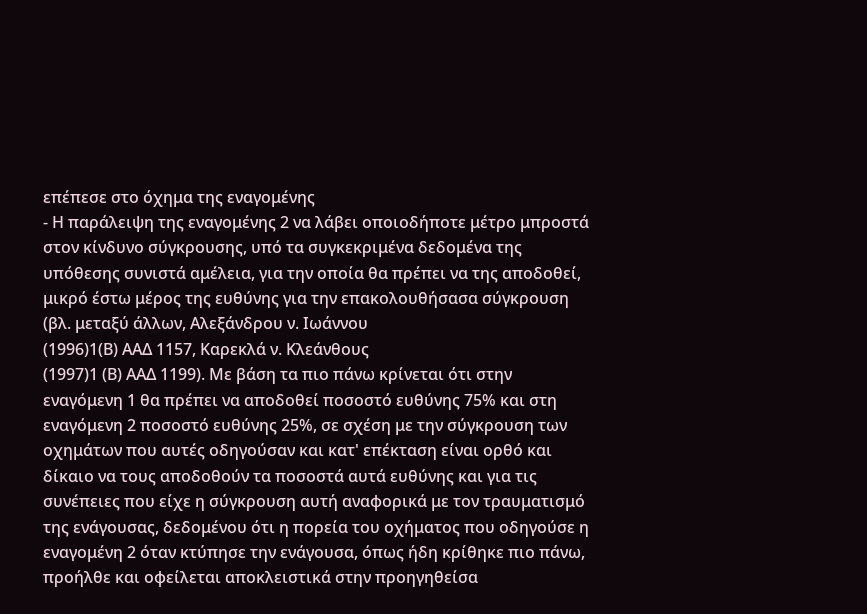επέπεσε στο όχημα της εναγομένης
- Η παράλειψη της εναγομένης 2 να λάβει οποιοδήποτε μέτρο μπροστά στον κίνδυνο σύγκρουσης, υπό τα συγκεκριμένα δεδομένα της υπόθεσης συνιστά αμέλεια, για την οποία θα πρέπει να της αποδοθεί, μικρό έστω μέρος της ευθύνης για την επακολουθήσασα σύγκρουση (βλ. μεταξύ άλλων, Αλεξάνδρου ν. Ιωάννου
(1996)1(Β) ΑΑΔ 1157, Καρεκλά ν. Κλεάνθους
(1997)1 (Β) ΑΑΔ 1199). Με βάση τα πιο πάνω κρίνεται ότι στην εναγόμενη 1 θα πρέπει να αποδοθεί ποσοστό ευθύνης 75% και στη εναγόμενη 2 ποσοστό ευθύνης 25%, σε σχέση με την σύγκρουση των οχημάτων που αυτές οδηγούσαν και κατ' επέκταση είναι ορθό και δίκαιο να τους αποδοθούν τα ποσοστά αυτά ευθύνης και για τις συνέπειες που είχε η σύγκρουση αυτή αναφορικά με τον τραυματισμό της ενάγουσας, δεδομένου ότι η πορεία του οχήματος που οδηγούσε η εναγομένη 2 όταν κτύπησε την ενάγουσα, όπως ήδη κρίθηκε πιο πάνω, προήλθε και οφείλεται αποκλειστικά στην προηγηθείσα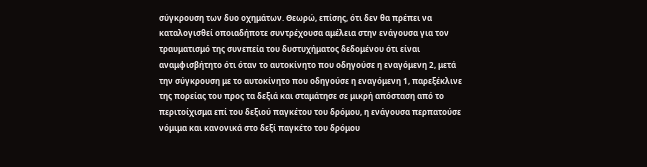σύγκρουση των δυο οχημάτων. Θεωρώ, επίσης, ότι δεν θα πρέπει να καταλογισθεί οποιαδήποτε συντρέχουσα αμέλεια στην ενάγουσα για τον τραυματισμό της συνεπεία του δυστυχήματος δεδομένου ότι είναι αναμφισβήτητο ότι όταν το αυτοκίνητο που οδηγούσε η εναγόμενη 2, μετά την σύγκρουση με το αυτοκίνητο που οδηγούσε η εναγόμενη 1, παρεξέκλινε της πορείας του προς τα δεξιά και σταμάτησε σε μικρή απόσταση από το περιτοίχισμα επί του δεξιού παγκέτου του δρόμου, η ενάγουσα περπατούσε νόμιμα και κανονικά στο δεξί παγκέτο του δρόμου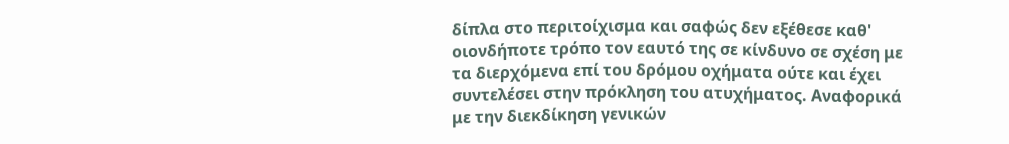δίπλα στο περιτοίχισμα και σαφώς δεν εξέθεσε καθ' οιονδήποτε τρόπο τον εαυτό της σε κίνδυνο σε σχέση με τα διερχόμενα επί του δρόμου οχήματα ούτε και έχει συντελέσει στην πρόκληση του ατυχήματος. Αναφορικά με την διεκδίκηση γενικών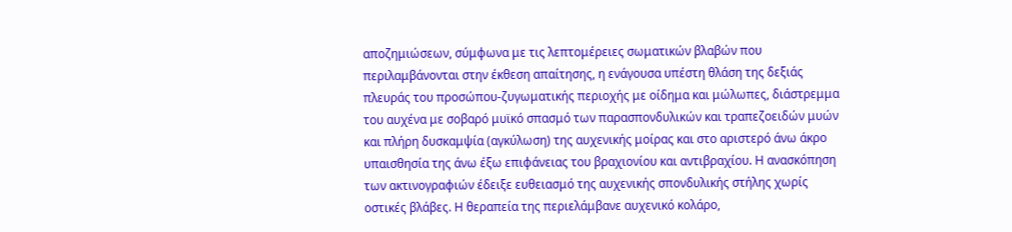αποζημιώσεων, σύμφωνα με τις λεπτομέρειες σωματικών βλαβών που περιλαμβάνονται στην έκθεση απαίτησης, η ενάγουσα υπέστη θλάση της δεξιάς πλευράς του προσώπου-ζυγωματικής περιοχής με οίδημα και μώλωπες, διάστρεμμα του αυχένα με σοβαρό μυϊκό σπασμό των παρασπονδυλικών και τραπεζοειδών μυών και πλήρη δυσκαμψία (αγκύλωση) της αυχενικής μοίρας και στο αριστερό άνω άκρο υπαισθησία της άνω έξω επιφάνειας του βραχιονίου και αντιβραχίου. Η ανασκόπηση των ακτινογραφιών έδειξε ευθειασμό της αυχενικής σπονδυλικής στήλης χωρίς οστικές βλάβες. Η θεραπεία της περιελάμβανε αυχενικό κολάρο,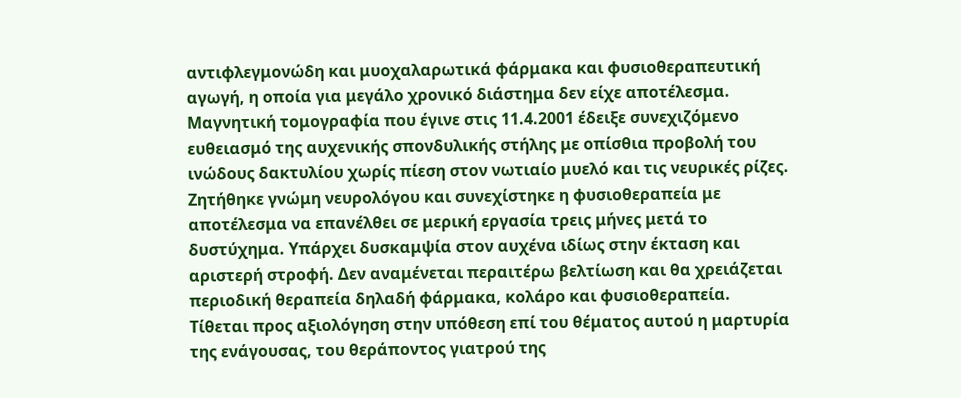αντιφλεγμονώδη και μυοχαλαρωτικά φάρμακα και φυσιοθεραπευτική αγωγή, η οποία για μεγάλο χρονικό διάστημα δεν είχε αποτέλεσμα. Μαγνητική τομογραφία που έγινε στις 11.4.2001 έδειξε συνεχιζόμενο ευθειασμό της αυχενικής σπονδυλικής στήλης με οπίσθια προβολή του ινώδους δακτυλίου χωρίς πίεση στον νωτιαίο μυελό και τις νευρικές ρίζες. Ζητήθηκε γνώμη νευρολόγου και συνεχίστηκε η φυσιοθεραπεία με αποτέλεσμα να επανέλθει σε μερική εργασία τρεις μήνες μετά το δυστύχημα. Υπάρχει δυσκαμψία στον αυχένα ιδίως στην έκταση και αριστερή στροφή. Δεν αναμένεται περαιτέρω βελτίωση και θα χρειάζεται περιοδική θεραπεία δηλαδή φάρμακα, κολάρο και φυσιοθεραπεία. Τίθεται προς αξιολόγηση στην υπόθεση επί του θέματος αυτού η μαρτυρία της ενάγουσας, του θεράποντος γιατρού της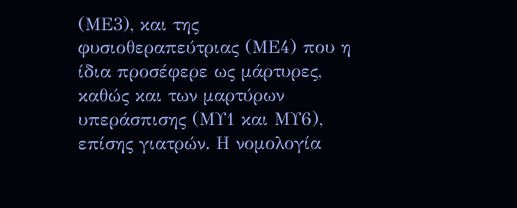(ΜΕ3), και της φυσιοθεραπεύτριας (ΜΕ4) που η ίδια προσέφερε ως μάρτυρες, καθώς και των μαρτύρων υπεράσπισης (ΜΥ1 και ΜΥ6), επίσης γιατρών. Η νομολογία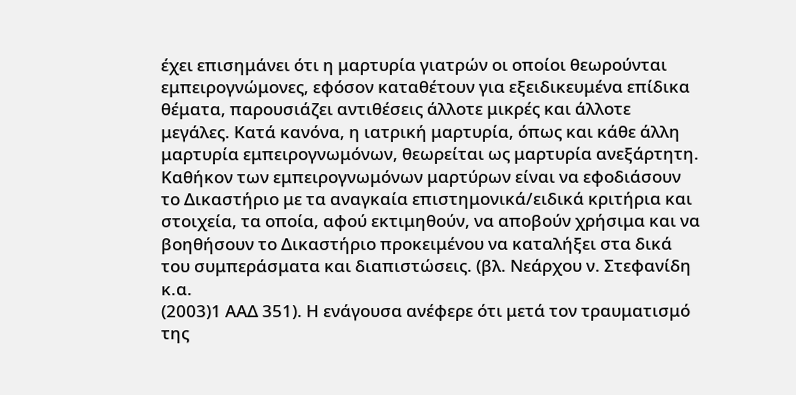έχει επισημάνει ότι η μαρτυρία γιατρών οι οποίοι θεωρούνται εμπειρογνώμονες, εφόσον καταθέτουν για εξειδικευμένα επίδικα θέματα, παρουσιάζει αντιθέσεις άλλοτε μικρές και άλλοτε μεγάλες. Κατά κανόνα, η ιατρική μαρτυρία, όπως και κάθε άλλη μαρτυρία εμπειρογνωμόνων, θεωρείται ως μαρτυρία ανεξάρτητη. Καθήκον των εμπειρογνωμόνων μαρτύρων είναι να εφοδιάσουν το Δικαστήριο με τα αναγκαία επιστημονικά/ειδικά κριτήρια και στοιχεία, τα οποία, αφού εκτιμηθούν, να αποβούν χρήσιμα και να βοηθήσουν το Δικαστήριο προκειμένου να καταλήξει στα δικά του συμπεράσματα και διαπιστώσεις. (βλ. Νεάρχου ν. Στεφανίδη κ.α.
(2003)1 ΑΑΔ 351). Η ενάγουσα ανέφερε ότι μετά τον τραυματισμό της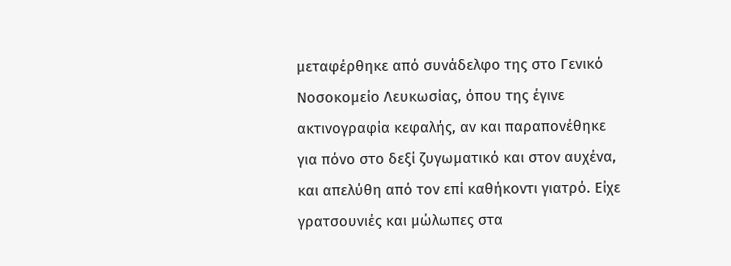μεταφέρθηκε από συνάδελφο της στο Γενικό Νοσοκομείο Λευκωσίας, όπου της έγινε ακτινογραφία κεφαλής, αν και παραπονέθηκε για πόνο στο δεξί ζυγωματικό και στον αυχένα, και απελύθη από τον επί καθήκοντι γιατρό. Είχε γρατσουνιές και μώλωπες στα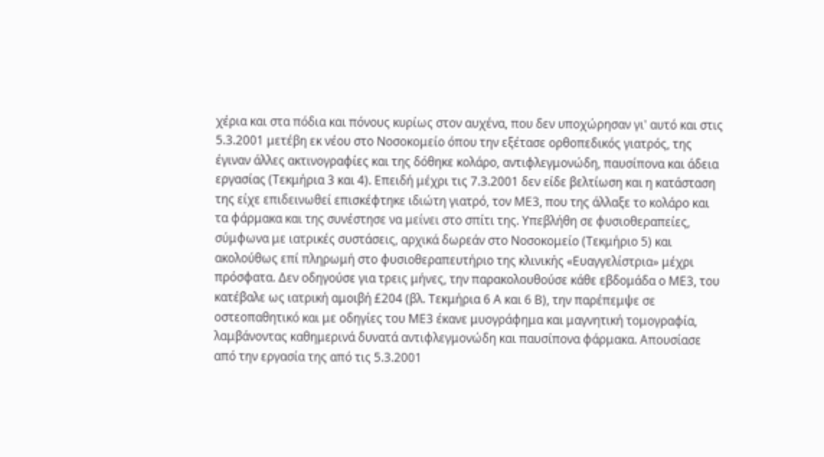χέρια και στα πόδια και πόνους κυρίως στον αυχένα, που δεν υποχώρησαν γι' αυτό και στις 5.3.2001 μετέβη εκ νέου στο Νοσοκομείο όπου την εξέτασε ορθοπεδικός γιατρός, της έγιναν άλλες ακτινογραφίες και της δόθηκε κολάρο, αντιφλεγμονώδη, παυσίπονα και άδεια εργασίας (Τεκμήρια 3 και 4). Επειδή μέχρι τις 7.3.2001 δεν είδε βελτίωση και η κατάσταση της είχε επιδεινωθεί επισκέφτηκε ιδιώτη γιατρό, τον ΜΕ3, που της άλλαξε το κολάρο και τα φάρμακα και της συνέστησε να μείνει στο σπίτι της. Υπεβλήθη σε φυσιοθεραπείες, σύμφωνα με ιατρικές συστάσεις, αρχικά δωρεάν στο Νοσοκομείο (Τεκμήριο 5) και ακολούθως επί πληρωμή στο φυσιοθεραπευτήριο της κλινικής «Ευαγγελίστρια» μέχρι πρόσφατα. Δεν οδηγούσε για τρεις μήνες, την παρακολουθούσε κάθε εβδομάδα ο ΜΕ3, του κατέβαλε ως ιατρική αμοιβή £204 (βλ. Τεκμήρια 6 Α και 6 Β), την παρέπεμψε σε οστεοπαθητικό και με οδηγίες του ΜΕ3 έκανε μυογράφημα και μαγνητική τομογραφία, λαμβάνοντας καθημερινά δυνατά αντιφλεγμονώδη και παυσίπονα φάρμακα. Απουσίασε από την εργασία της από τις 5.3.2001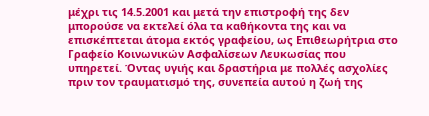μέχρι τις 14.5.2001 και μετά την επιστροφή της δεν μπορούσε να εκτελεί όλα τα καθήκοντα της και να επισκέπτεται άτομα εκτός γραφείου, ως Επιθεωρήτρια στο Γραφείο Κοινωνικών Ασφαλίσεων Λευκωσίας που υπηρετεί. Όντας υγιής και δραστήρια με πολλές ασχολίες πριν τον τραυματισμό της, συνεπεία αυτού η ζωή της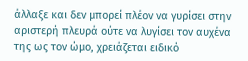άλλαξε και δεν μπορεί πλέον να γυρίσει στην αριστερή πλευρά ούτε να λυγίσει τον αυχένα της ως τον ώμο, χρειάζεται ειδικό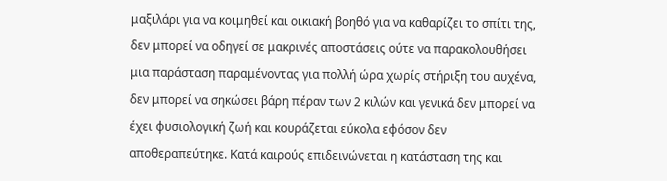μαξιλάρι για να κοιμηθεί και οικιακή βοηθό για να καθαρίζει το σπίτι της, δεν μπορεί να οδηγεί σε μακρινές αποστάσεις ούτε να παρακολουθήσει μια παράσταση παραμένοντας για πολλή ώρα χωρίς στήριξη του αυχένα, δεν μπορεί να σηκώσει βάρη πέραν των 2 κιλών και γενικά δεν μπορεί να έχει φυσιολογική ζωή και κουράζεται εύκολα εφόσον δεν αποθεραπεύτηκε. Κατά καιρούς επιδεινώνεται η κατάσταση της και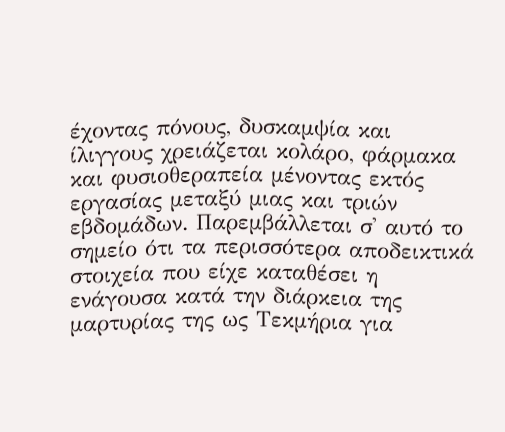έχοντας πόνους, δυσκαμψία και ίλιγγους χρειάζεται κολάρο, φάρμακα και φυσιοθεραπεία μένοντας εκτός εργασίας μεταξύ μιας και τριών εβδομάδων. Παρεμβάλλεται σ' αυτό το σημείο ότι τα περισσότερα αποδεικτικά στοιχεία που είχε καταθέσει η ενάγουσα κατά την διάρκεια της μαρτυρίας της ως Τεκμήρια για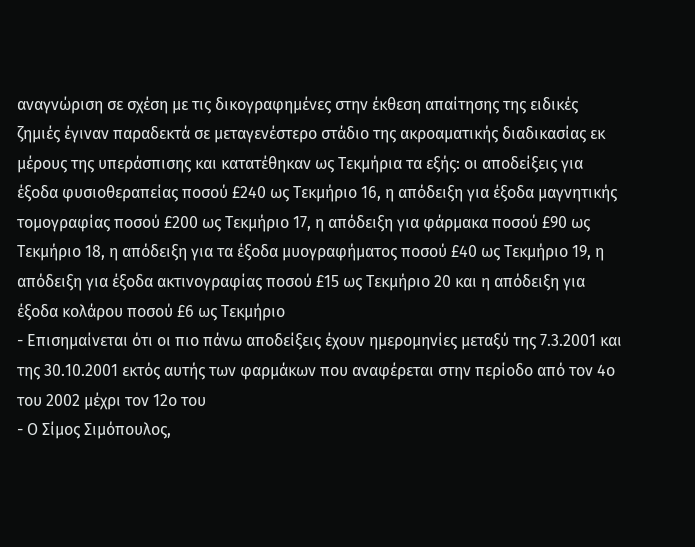αναγνώριση σε σχέση με τις δικογραφημένες στην έκθεση απαίτησης της ειδικές ζημιές έγιναν παραδεκτά σε μεταγενέστερο στάδιο της ακροαματικής διαδικασίας εκ μέρους της υπεράσπισης και κατατέθηκαν ως Τεκμήρια τα εξής: οι αποδείξεις για έξοδα φυσιοθεραπείας ποσού £240 ως Τεκμήριο 16, η απόδειξη για έξοδα μαγνητικής τομογραφίας ποσού £200 ως Τεκμήριο 17, η απόδειξη για φάρμακα ποσού £90 ως Τεκμήριο 18, η απόδειξη για τα έξοδα μυογραφήματος ποσού £40 ως Τεκμήριο 19, η απόδειξη για έξοδα ακτινογραφίας ποσού £15 ως Τεκμήριο 20 και η απόδειξη για έξοδα κολάρου ποσού £6 ως Τεκμήριο
- Επισημαίνεται ότι οι πιο πάνω αποδείξεις έχουν ημερομηνίες μεταξύ της 7.3.2001 και της 30.10.2001 εκτός αυτής των φαρμάκων που αναφέρεται στην περίοδο από τον 4ο του 2002 μέχρι τον 12ο του
- Ο Σίμος Σιμόπουλος,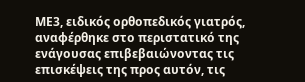ΜΕ3, ειδικός ορθοπεδικός γιατρός, αναφέρθηκε στο περιστατικό της ενάγουσας επιβεβαιώνοντας τις επισκέψεις της προς αυτόν, τις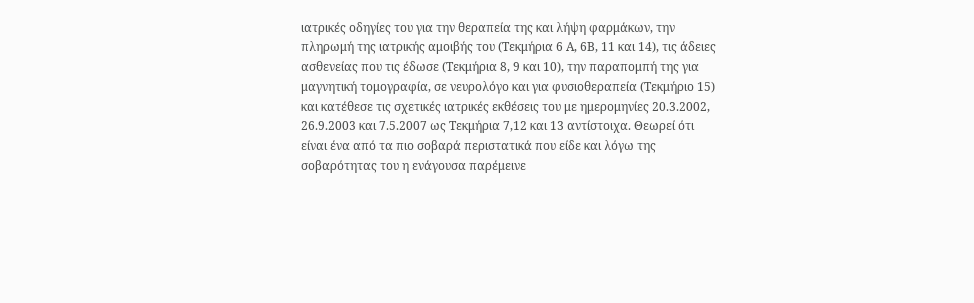ιατρικές οδηγίες του για την θεραπεία της και λήψη φαρμάκων, την πληρωμή της ιατρικής αμοιβής του (Τεκμήρια 6 Α, 6Β, 11 και 14), τις άδειες ασθενείας που τις έδωσε (Τεκμήρια 8, 9 και 10), την παραπομπή της για μαγνητική τομογραφία, σε νευρολόγο και για φυσιοθεραπεία (Τεκμήριο 15) και κατέθεσε τις σχετικές ιατρικές εκθέσεις του με ημερομηνίες 20.3.2002, 26.9.2003 και 7.5.2007 ως Τεκμήρια 7,12 και 13 αντίστοιχα. Θεωρεί ότι είναι ένα από τα πιο σοβαρά περιστατικά που είδε και λόγω της σοβαρότητας του η ενάγουσα παρέμεινε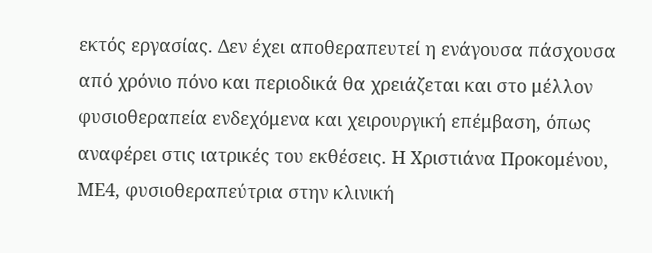εκτός εργασίας. Δεν έχει αποθεραπευτεί η ενάγουσα πάσχουσα από χρόνιο πόνο και περιοδικά θα χρειάζεται και στο μέλλον φυσιοθεραπεία ενδεχόμενα και χειρουργική επέμβαση, όπως αναφέρει στις ιατρικές του εκθέσεις. Η Χριστιάνα Προκομένου, ΜΕ4, φυσιοθεραπεύτρια στην κλινική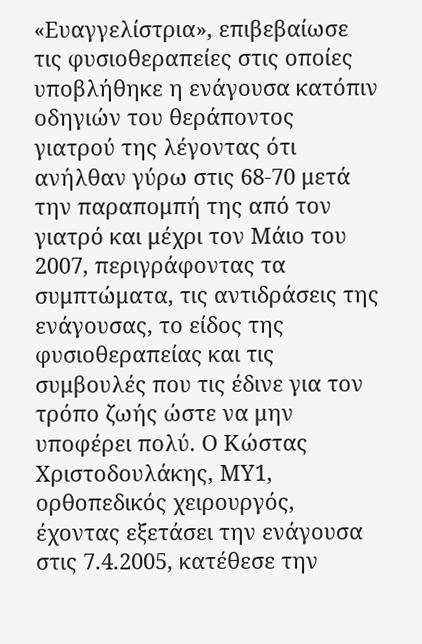«Ευαγγελίστρια», επιβεβαίωσε τις φυσιοθεραπείες στις οποίες υποβλήθηκε η ενάγουσα κατόπιν οδηγιών του θεράποντος γιατρού της λέγοντας ότι ανήλθαν γύρω στις 68-70 μετά την παραπομπή της από τον γιατρό και μέχρι τον Μάιο του 2007, περιγράφοντας τα συμπτώματα, τις αντιδράσεις της ενάγουσας, το είδος της φυσιοθεραπείας και τις συμβουλές που τις έδινε για τον τρόπο ζωής ώστε να μην υποφέρει πολύ. Ο Κώστας Χριστοδουλάκης, ΜΥ1, ορθοπεδικός χειρουργός, έχοντας εξετάσει την ενάγουσα στις 7.4.2005, κατέθεσε την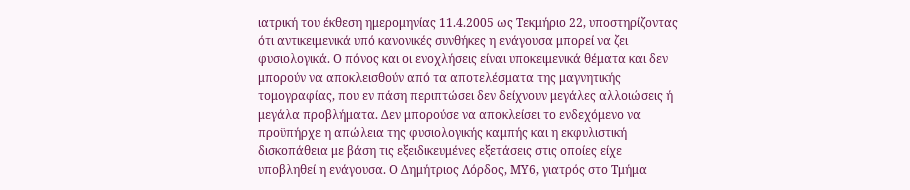ιατρική του έκθεση ημερομηνίας 11.4.2005 ως Τεκμήριο 22, υποστηρίζοντας ότι αντικειμενικά υπό κανονικές συνθήκες η ενάγουσα μπορεί να ζει φυσιολογικά. Ο πόνος και οι ενοχλήσεις είναι υποκειμενικά θέματα και δεν μπορούν να αποκλεισθούν από τα αποτελέσματα της μαγνητικής τομογραφίας, που εν πάση περιπτώσει δεν δείχνουν μεγάλες αλλοιώσεις ή μεγάλα προβλήματα. Δεν μπορούσε να αποκλείσει το ενδεχόμενο να προϋπήρχε η απώλεια της φυσιολογικής καμπής και η εκφυλιστική δισκοπάθεια με βάση τις εξειδικευμένες εξετάσεις στις οποίες είχε υποβληθεί η ενάγουσα. Ο Δημήτριος Λόρδος, ΜΥ6, γιατρός στο Τμήμα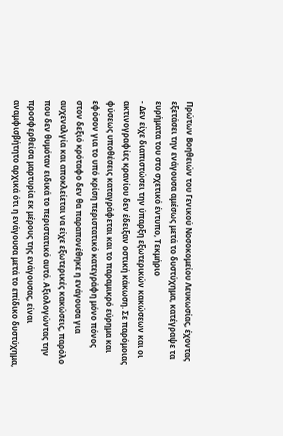Πρώτων Βοηθειών του Γενικού Νοσοκομείου Λευκωσίας, έχοντας εξετάσει την ενάγουσα αμέσως μετά το δυστύχημα, κατέγραψε τα ευρήματα του στο σχετικό έντυπο, Τεκμήριο
- Δεν είχε διαπιστώσει την ύπαρξη εξωτερικών κακώσεων και οι ακτινογραφίες κρανίου δεν έδειξαν οστική κάκωση. Σε παρόμοιας φύσεως υποθέσεις καταγράφεται και το παραμικρό εύρημα και εφόσον για το υπό κρίση περιστατικό κατεγράφη μόνο πόνος στον δεξιό κρόταφο δεν θα παραπονέθηκε η ενάγουσα για αυχεναλγία και αποκλείεται να είχε εξωτερικές κακώσεις, παρόλο που δεν θυμόταν ειδικά το περιστατικό αυτό. Αξιολογώντας την προσφερθείσα μαρτυρία εκ μέρους της ενάγουσας, είναι αναμφισβήτητο αρχικά ότι η ενάγουσα μετά το επίδικο δυστύχημα,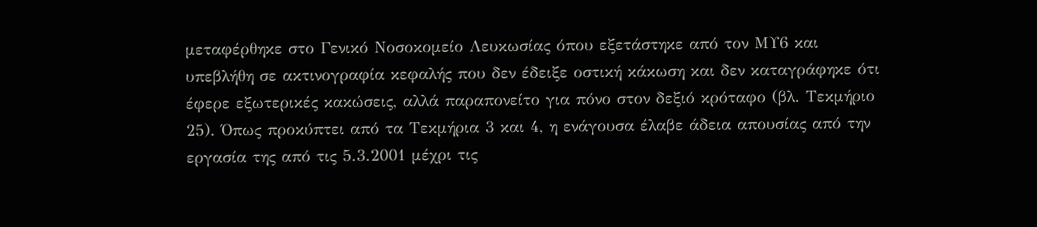μεταφέρθηκε στο Γενικό Νοσοκομείο Λευκωσίας όπου εξετάστηκε από τον ΜΥ6 και υπεβλήθη σε ακτινογραφία κεφαλής που δεν έδειξε οστική κάκωση και δεν καταγράφηκε ότι έφερε εξωτερικές κακώσεις, αλλά παραπονείτο για πόνο στον δεξιό κρόταφο (βλ. Τεκμήριο 25). Όπως προκύπτει από τα Τεκμήρια 3 και 4, η ενάγουσα έλαβε άδεια απουσίας από την εργασία της από τις 5.3.2001 μέχρι τις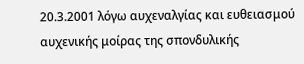20.3.2001 λόγω αυχεναλγίας και ευθειασμού αυχενικής μοίρας της σπονδυλικής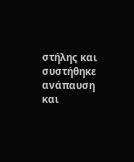στήλης και συστήθηκε ανάπαυση και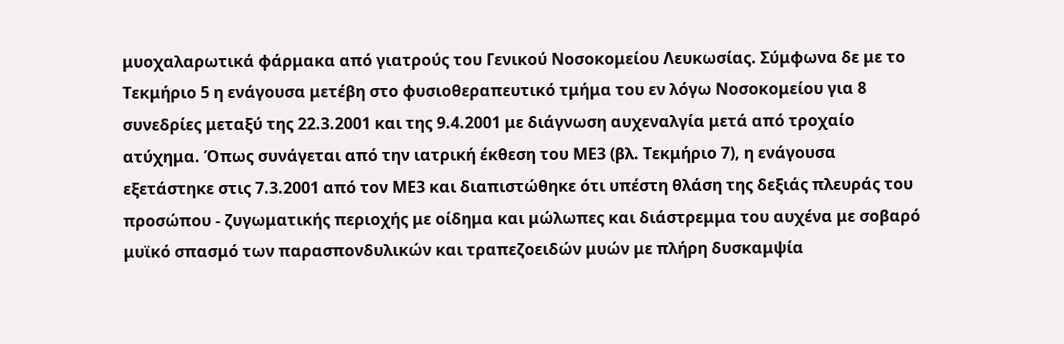μυοχαλαρωτικά φάρμακα από γιατρούς του Γενικού Νοσοκομείου Λευκωσίας. Σύμφωνα δε με το Τεκμήριο 5 η ενάγουσα μετέβη στο φυσιοθεραπευτικό τμήμα του εν λόγω Νοσοκομείου για 8 συνεδρίες μεταξύ της 22.3.2001 και της 9.4.2001 με διάγνωση αυχεναλγία μετά από τροχαίο ατύχημα. Όπως συνάγεται από την ιατρική έκθεση του ΜΕ3 (βλ. Τεκμήριο 7), η ενάγουσα εξετάστηκε στις 7.3.2001 από τον ΜΕ3 και διαπιστώθηκε ότι υπέστη θλάση της δεξιάς πλευράς του προσώπου - ζυγωματικής περιοχής με οίδημα και μώλωπες και διάστρεμμα του αυχένα με σοβαρό μυϊκό σπασμό των παρασπονδυλικών και τραπεζοειδών μυών με πλήρη δυσκαμψία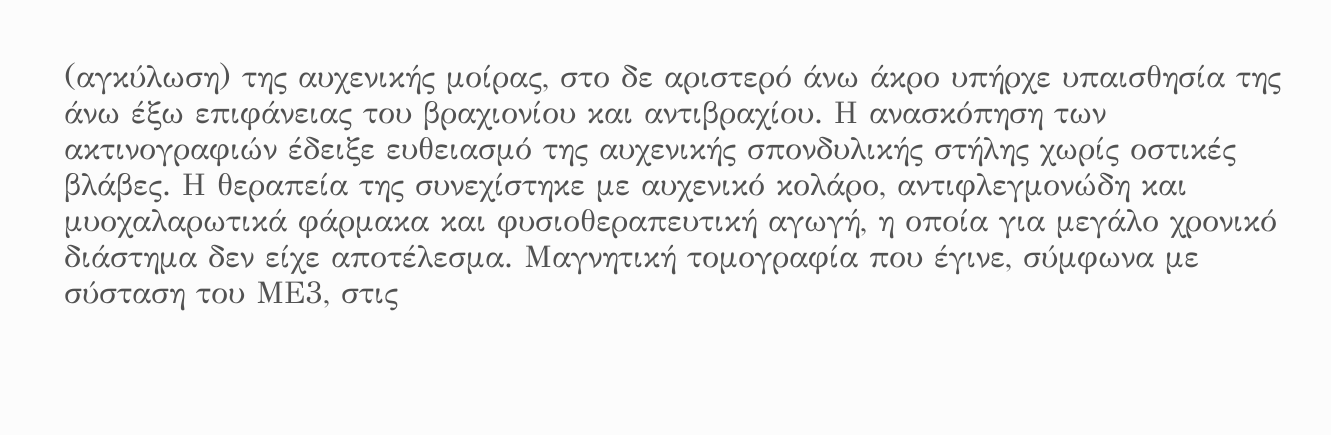(αγκύλωση) της αυχενικής μοίρας, στο δε αριστερό άνω άκρο υπήρχε υπαισθησία της άνω έξω επιφάνειας του βραχιονίου και αντιβραχίου. Η ανασκόπηση των ακτινογραφιών έδειξε ευθειασμό της αυχενικής σπονδυλικής στήλης χωρίς οστικές βλάβες. Η θεραπεία της συνεχίστηκε με αυχενικό κολάρο, αντιφλεγμονώδη και μυοχαλαρωτικά φάρμακα και φυσιοθεραπευτική αγωγή, η οποία για μεγάλο χρονικό διάστημα δεν είχε αποτέλεσμα. Μαγνητική τομογραφία που έγινε, σύμφωνα με σύσταση του ΜΕ3, στις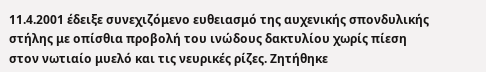11.4.2001 έδειξε συνεχιζόμενο ευθειασμό της αυχενικής σπονδυλικής στήλης με οπίσθια προβολή του ινώδους δακτυλίου χωρίς πίεση στον νωτιαίο μυελό και τις νευρικές ρίζες. Ζητήθηκε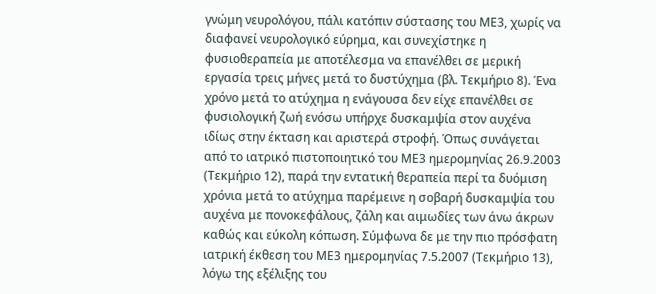γνώμη νευρολόγου, πάλι κατόπιν σύστασης του ΜΕ3, χωρίς να διαφανεί νευρολογικό εύρημα, και συνεχίστηκε η φυσιοθεραπεία με αποτέλεσμα να επανέλθει σε μερική εργασία τρεις μήνες μετά το δυστύχημα (βλ. Τεκμήριο 8). Ένα χρόνο μετά το ατύχημα η ενάγουσα δεν είχε επανέλθει σε φυσιολογική ζωή ενόσω υπήρχε δυσκαμψία στον αυχένα ιδίως στην έκταση και αριστερά στροφή. Όπως συνάγεται από το ιατρικό πιστοποιητικό του ΜΕ3 ημερομηνίας 26.9.2003 (Τεκμήριο 12), παρά την εντατική θεραπεία περί τα δυόμιση χρόνια μετά το ατύχημα παρέμεινε η σοβαρή δυσκαμψία του αυχένα με πονοκεφάλους, ζάλη και αιμωδίες των άνω άκρων καθώς και εύκολη κόπωση. Σύμφωνα δε με την πιο πρόσφατη ιατρική έκθεση του ΜΕ3 ημερομηνίας 7.5.2007 (Τεκμήριο 13), λόγω της εξέλιξης του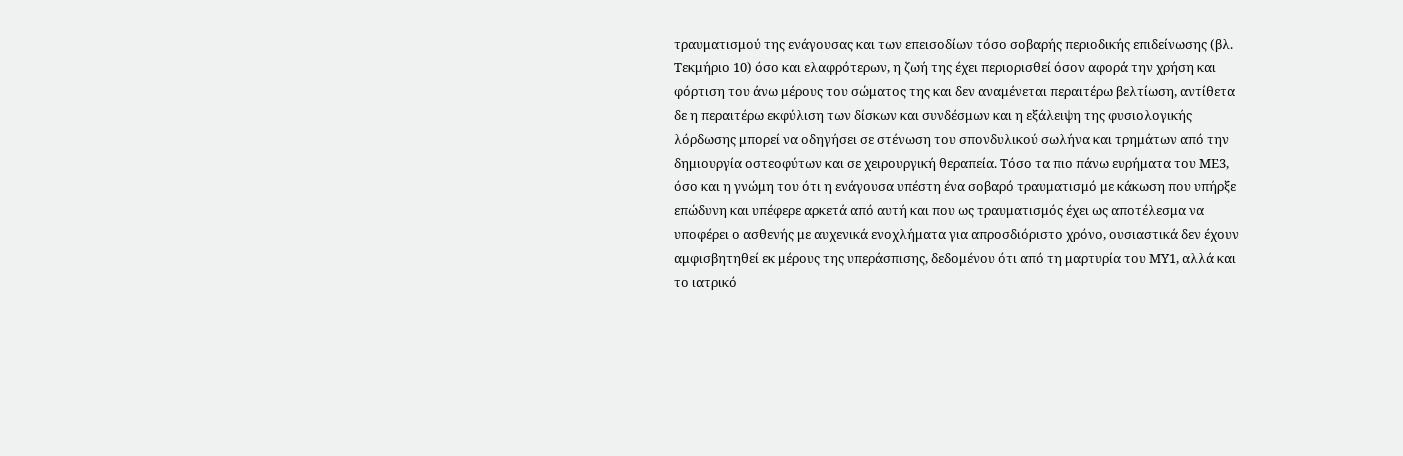τραυματισμού της ενάγουσας και των επεισοδίων τόσο σοβαρής περιοδικής επιδείνωσης (βλ. Τεκμήριο 10) όσο και ελαφρότερων, η ζωή της έχει περιορισθεί όσον αφορά την χρήση και φόρτιση του άνω μέρους του σώματος της και δεν αναμένεται περαιτέρω βελτίωση, αντίθετα δε η περαιτέρω εκφύλιση των δίσκων και συνδέσμων και η εξάλειψη της φυσιολογικής λόρδωσης μπορεί να οδηγήσει σε στένωση του σπονδυλικού σωλήνα και τρημάτων από την δημιουργία οστεοφύτων και σε χειρουργική θεραπεία. Τόσο τα πιο πάνω ευρήματα του ΜΕ3, όσο και η γνώμη του ότι η ενάγουσα υπέστη ένα σοβαρό τραυματισμό με κάκωση που υπήρξε επώδυνη και υπέφερε αρκετά από αυτή και που ως τραυματισμός έχει ως αποτέλεσμα να υποφέρει ο ασθενής με αυχενικά ενοχλήματα για απροσδιόριστο χρόνο, ουσιαστικά δεν έχουν αμφισβητηθεί εκ μέρους της υπεράσπισης, δεδομένου ότι από τη μαρτυρία του ΜΥ1, αλλά και το ιατρικό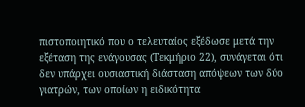πιστοποιητικό που ο τελευταίος εξέδωσε μετά την εξέταση της ενάγουσας (Τεκμήριο 22), συνάγεται ότι δεν υπάρχει ουσιαστική διάσταση απόψεων των δύο γιατρών, των οποίων η ειδικότητα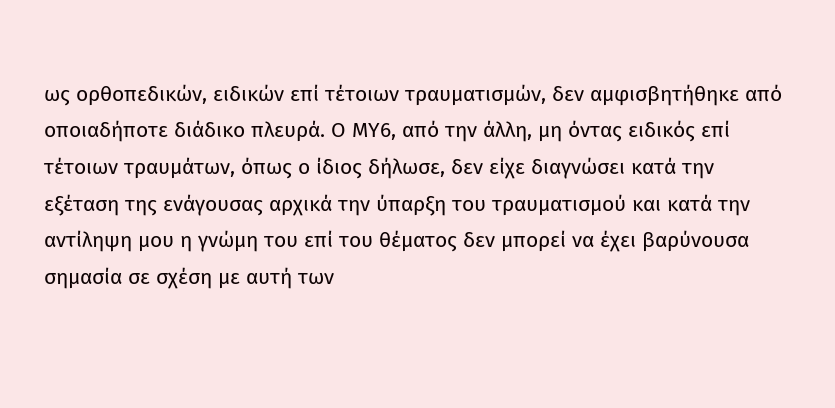ως ορθοπεδικών, ειδικών επί τέτοιων τραυματισμών, δεν αμφισβητήθηκε από οποιαδήποτε διάδικο πλευρά. Ο ΜΥ6, από την άλλη, μη όντας ειδικός επί τέτοιων τραυμάτων, όπως ο ίδιος δήλωσε, δεν είχε διαγνώσει κατά την εξέταση της ενάγουσας αρχικά την ύπαρξη του τραυματισμού και κατά την αντίληψη μου η γνώμη του επί του θέματος δεν μπορεί να έχει βαρύνουσα σημασία σε σχέση με αυτή των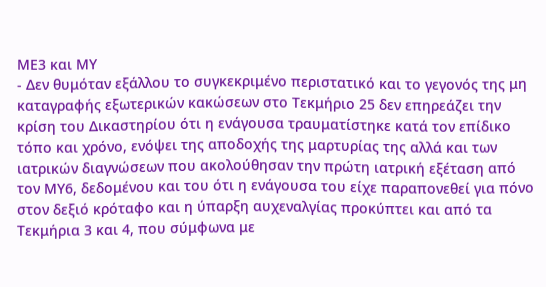ΜΕ3 και ΜΥ
- Δεν θυμόταν εξάλλου το συγκεκριμένο περιστατικό και το γεγονός της μη καταγραφής εξωτερικών κακώσεων στο Τεκμήριο 25 δεν επηρεάζει την κρίση του Δικαστηρίου ότι η ενάγουσα τραυματίστηκε κατά τον επίδικο τόπο και χρόνο, ενόψει της αποδοχής της μαρτυρίας της αλλά και των ιατρικών διαγνώσεων που ακολούθησαν την πρώτη ιατρική εξέταση από τον ΜΥ6, δεδομένου και του ότι η ενάγουσα του είχε παραπονεθεί για πόνο στον δεξιό κρόταφο και η ύπαρξη αυχεναλγίας προκύπτει και από τα Τεκμήρια 3 και 4, που σύμφωνα με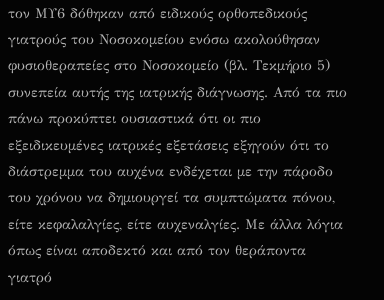τον ΜΥ6 δόθηκαν από ειδικούς ορθοπεδικούς γιατρούς του Νοσοκομείου ενόσω ακολούθησαν φυσιοθεραπείες στο Νοσοκομείο (βλ. Τεκμήριο 5) συνεπεία αυτής της ιατρικής διάγνωσης. Από τα πιο πάνω προκύπτει ουσιαστικά ότι οι πιο εξειδικευμένες ιατρικές εξετάσεις εξηγούν ότι το διάστρεμμα του αυχένα ενδέχεται με την πάροδο του χρόνου να δημιουργεί τα συμπτώματα πόνου, είτε κεφαλαλγίες, είτε αυχεναλγίες. Με άλλα λόγια όπως είναι αποδεκτό και από τον θεράποντα γιατρό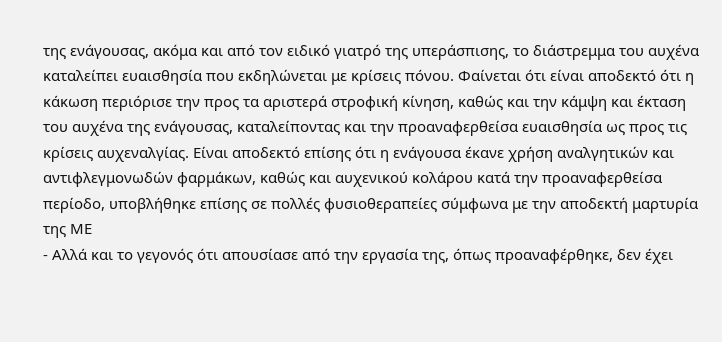της ενάγουσας, ακόμα και από τον ειδικό γιατρό της υπεράσπισης, το διάστρεμμα του αυχένα καταλείπει ευαισθησία που εκδηλώνεται με κρίσεις πόνου. Φαίνεται ότι είναι αποδεκτό ότι η κάκωση περιόρισε την προς τα αριστερά στροφική κίνηση, καθώς και την κάμψη και έκταση του αυχένα της ενάγουσας, καταλείποντας και την προαναφερθείσα ευαισθησία ως προς τις κρίσεις αυχεναλγίας. Είναι αποδεκτό επίσης ότι η ενάγουσα έκανε χρήση αναλγητικών και αντιφλεγμονωδών φαρμάκων, καθώς και αυχενικού κολάρου κατά την προαναφερθείσα περίοδο, υποβλήθηκε επίσης σε πολλές φυσιοθεραπείες σύμφωνα με την αποδεκτή μαρτυρία της ΜΕ
- Αλλά και το γεγονός ότι απουσίασε από την εργασία της, όπως προαναφέρθηκε, δεν έχει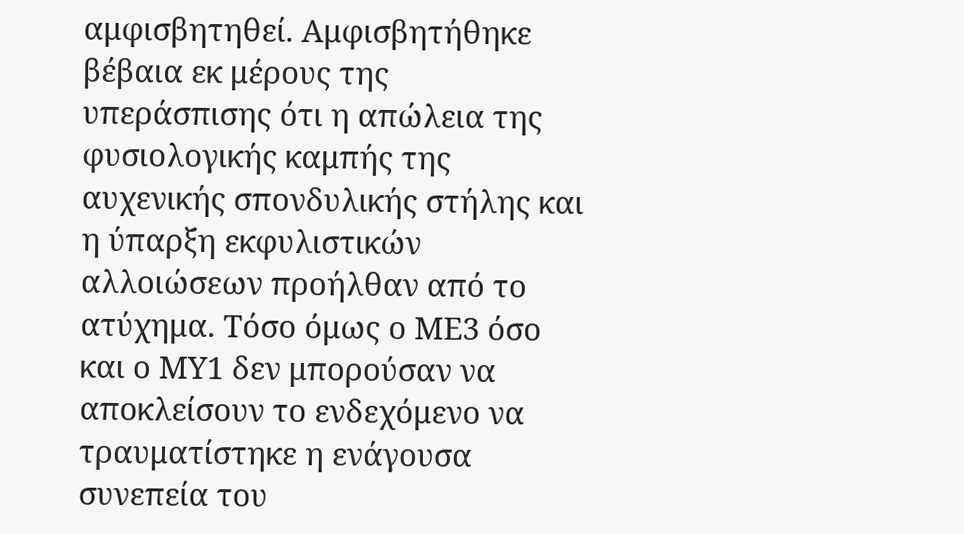αμφισβητηθεί. Αμφισβητήθηκε βέβαια εκ μέρους της υπεράσπισης ότι η απώλεια της φυσιολογικής καμπής της αυχενικής σπονδυλικής στήλης και η ύπαρξη εκφυλιστικών αλλοιώσεων προήλθαν από το ατύχημα. Τόσο όμως ο ΜΕ3 όσο και ο ΜΥ1 δεν μπορούσαν να αποκλείσουν το ενδεχόμενο να τραυματίστηκε η ενάγουσα συνεπεία του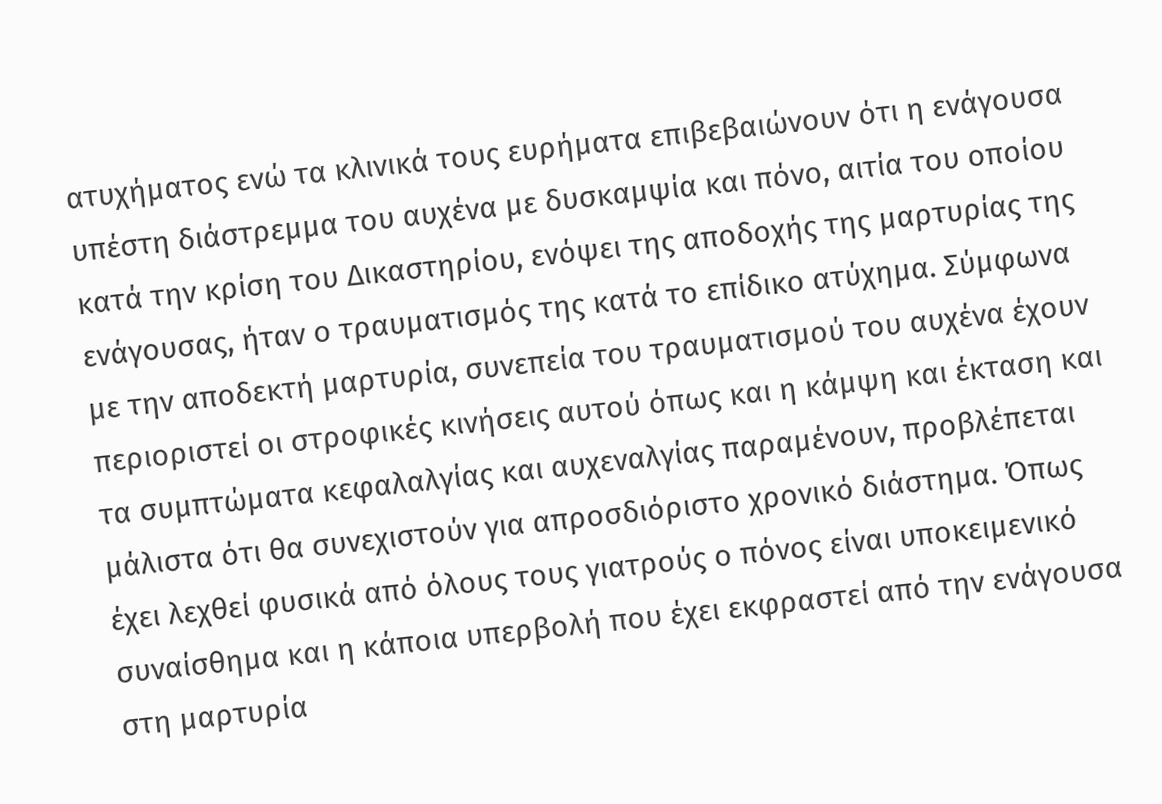ατυχήματος ενώ τα κλινικά τους ευρήματα επιβεβαιώνουν ότι η ενάγουσα υπέστη διάστρεμμα του αυχένα με δυσκαμψία και πόνο, αιτία του οποίου κατά την κρίση του Δικαστηρίου, ενόψει της αποδοχής της μαρτυρίας της ενάγουσας, ήταν ο τραυματισμός της κατά το επίδικο ατύχημα. Σύμφωνα με την αποδεκτή μαρτυρία, συνεπεία του τραυματισμού του αυχένα έχουν περιοριστεί οι στροφικές κινήσεις αυτού όπως και η κάμψη και έκταση και τα συμπτώματα κεφαλαλγίας και αυχεναλγίας παραμένουν, προβλέπεται μάλιστα ότι θα συνεχιστούν για απροσδιόριστο χρονικό διάστημα. Όπως έχει λεχθεί φυσικά από όλους τους γιατρούς ο πόνος είναι υποκειμενικό συναίσθημα και η κάποια υπερβολή που έχει εκφραστεί από την ενάγουσα στη μαρτυρία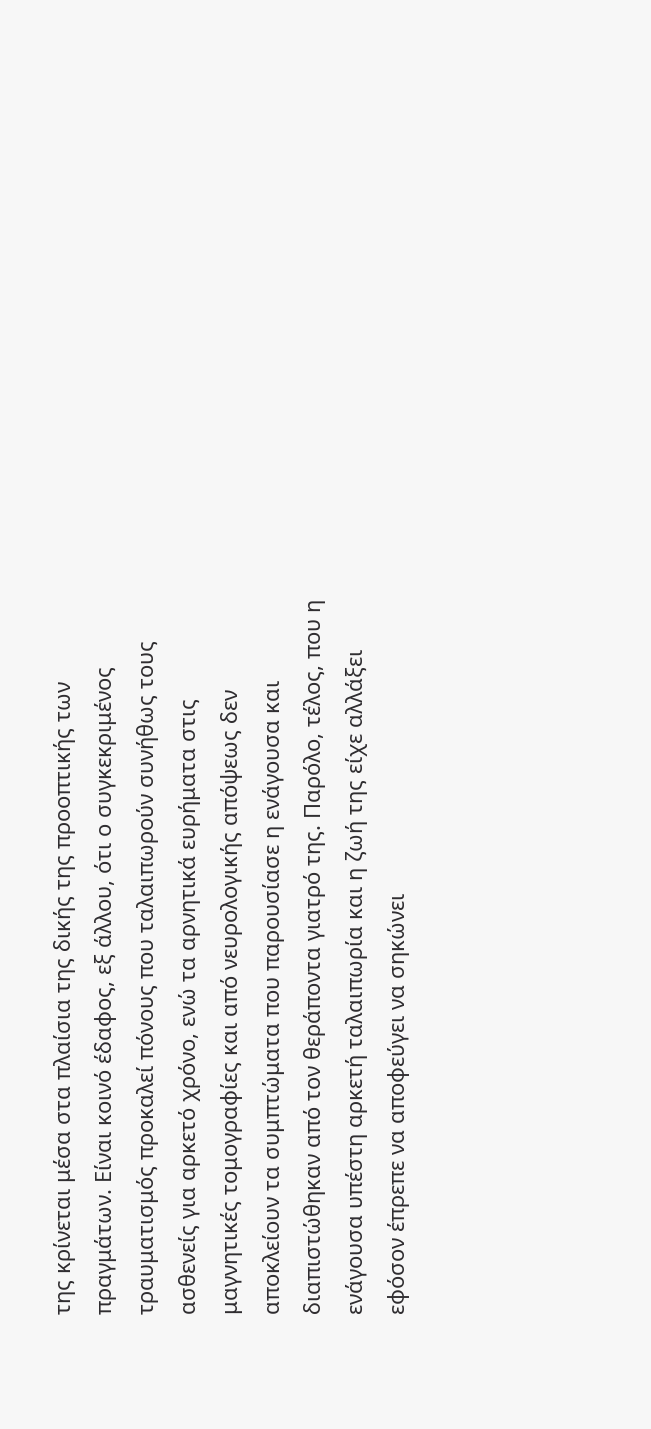της κρίνεται μέσα στα πλαίσια της δικής της προοπτικής των πραγμάτων. Είναι κοινό έδαφος, εξ άλλου, ότι ο συγκεκριμένος τραυματισμός προκαλεί πόνους που ταλαιπωρούν συνήθως τους ασθενείς για αρκετό χρόνο, ενώ τα αρνητικά ευρήματα στις μαγνητικές τομογραφίες και από νευρολογικής απόψεως δεν αποκλείουν τα συμπτώματα που παρουσίασε η ενάγουσα και διαπιστώθηκαν από τον θεράποντα γιατρό της. Παρόλο, τέλος, που η ενάγουσα υπέστη αρκετή ταλαιπωρία και η ζωή της είχε αλλάξει εφόσον έπρεπε να αποφεύγει να σηκώνει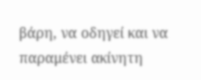βάρη, να οδηγεί και να παραμένει ακίνητη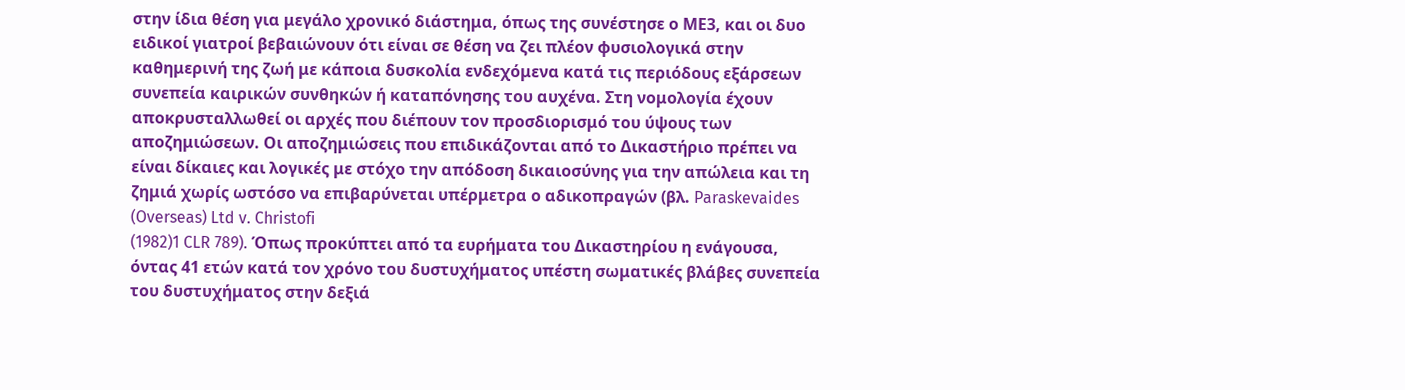στην ίδια θέση για μεγάλο χρονικό διάστημα, όπως της συνέστησε ο ΜΕ3, και οι δυο ειδικοί γιατροί βεβαιώνουν ότι είναι σε θέση να ζει πλέον φυσιολογικά στην καθημερινή της ζωή με κάποια δυσκολία ενδεχόμενα κατά τις περιόδους εξάρσεων συνεπεία καιρικών συνθηκών ή καταπόνησης του αυχένα. Στη νομολογία έχουν αποκρυσταλλωθεί οι αρχές που διέπουν τον προσδιορισμό του ύψους των αποζημιώσεων. Οι αποζημιώσεις που επιδικάζονται από το Δικαστήριο πρέπει να είναι δίκαιες και λογικές με στόχο την απόδοση δικαιοσύνης για την απώλεια και τη ζημιά χωρίς ωστόσο να επιβαρύνεται υπέρμετρα ο αδικοπραγών (βλ. Paraskevaides (Overseas) Ltd v. Christofi
(1982)1 CLR 789). Όπως προκύπτει από τα ευρήματα του Δικαστηρίου η ενάγουσα, όντας 41 ετών κατά τον χρόνο του δυστυχήματος υπέστη σωματικές βλάβες συνεπεία του δυστυχήματος στην δεξιά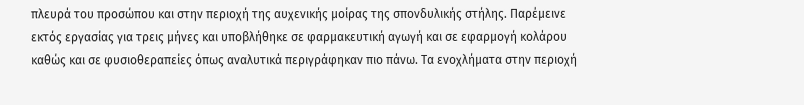πλευρά του προσώπου και στην περιοχή της αυχενικής μοίρας της σπονδυλικής στήλης. Παρέμεινε εκτός εργασίας για τρεις μήνες και υποβλήθηκε σε φαρμακευτική αγωγή και σε εφαρμογή κολάρου καθώς και σε φυσιοθεραπείες όπως αναλυτικά περιγράφηκαν πιο πάνω. Τα ενοχλήματα στην περιοχή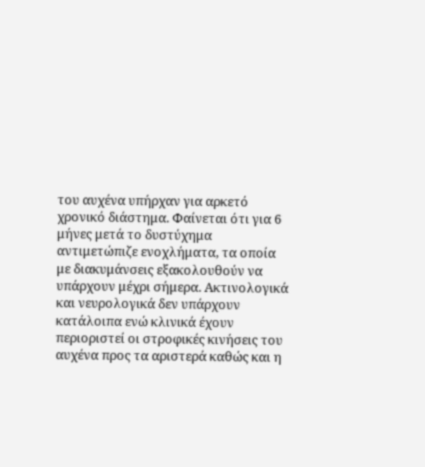του αυχένα υπήρχαν για αρκετό χρονικό διάστημα. Φαίνεται ότι για 6 μήνες μετά το δυστύχημα αντιμετώπιζε ενοχλήματα, τα οποία με διακυμάνσεις εξακολουθούν να υπάρχουν μέχρι σήμερα. Ακτινολογικά και νευρολογικά δεν υπάρχουν κατάλοιπα ενώ κλινικά έχουν περιοριστεί οι στροφικές κινήσεις του αυχένα προς τα αριστερά καθώς και η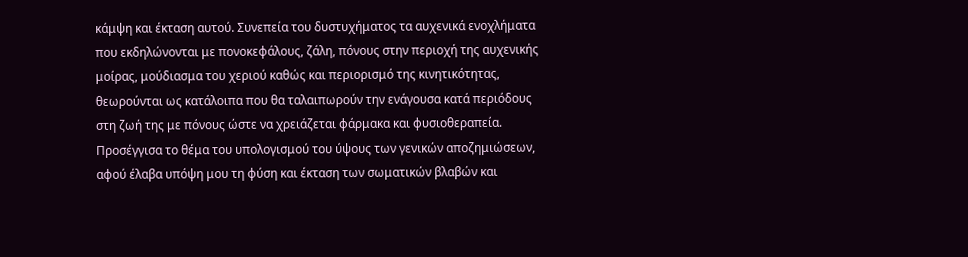κάμψη και έκταση αυτού. Συνεπεία του δυστυχήματος τα αυχενικά ενοχλήματα που εκδηλώνονται με πονοκεφάλους, ζάλη, πόνους στην περιοχή της αυχενικής μοίρας, μούδιασμα του χεριού καθώς και περιορισμό της κινητικότητας, θεωρούνται ως κατάλοιπα που θα ταλαιπωρούν την ενάγουσα κατά περιόδους στη ζωή της με πόνους ώστε να χρειάζεται φάρμακα και φυσιοθεραπεία. Προσέγγισα το θέμα του υπολογισμού του ύψους των γενικών αποζημιώσεων, αφού έλαβα υπόψη μου τη φύση και έκταση των σωματικών βλαβών και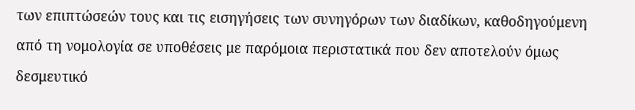των επιπτώσεών τους και τις εισηγήσεις των συνηγόρων των διαδίκων, καθοδηγούμενη από τη νομολογία σε υποθέσεις με παρόμοια περιστατικά που δεν αποτελούν όμως δεσμευτικό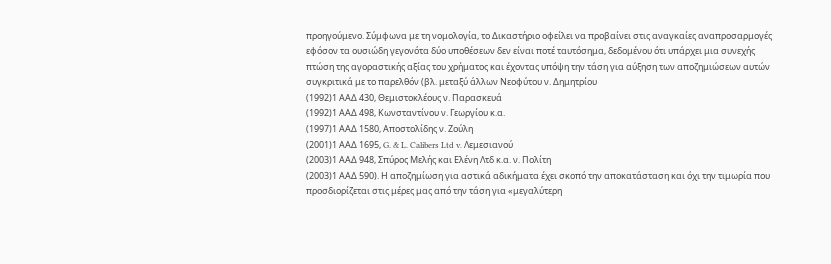προηγούμενο. Σύμφωνα με τη νομολογία, το Δικαστήριο οφείλει να προβαίνει στις αναγκαίες αναπροσαρμογές εφόσον τα ουσιώδη γεγονότα δύο υποθέσεων δεν είναι ποτέ ταυτόσημα, δεδομένου ότι υπάρχει μια συνεχής πτώση της αγοραστικής αξίας του χρήματος και έχοντας υπόψη την τάση για αύξηση των αποζημιώσεων αυτών συγκριτικά με το παρελθόν (βλ. μεταξύ άλλων Νεοφύτου ν. Δημητρίου
(1992)1 ΑΑΔ 430, Θεμιστοκλέους ν. Παρασκευά
(1992)1 ΑΑΔ 498, Κωνσταντίνου ν. Γεωργίου κ.α.
(1997)1 ΑΑΔ 1580, Αποστολίδης ν. Ζούλη
(2001)1 ΑΑΔ 1695, G. & L. Calibers Ltd v. Λεμεσιανού
(2003)1 ΑΑΔ 948, Σπύρος Μελής και Ελένη Λτδ κ.α. ν. Πολίτη
(2003)1 ΑΑΔ 590). Η αποζημίωση για αστικά αδικήματα έχει σκοπό την αποκατάσταση και όχι την τιμωρία που προσδιορίζεται στις μέρες μας από την τάση για «μεγαλύτερη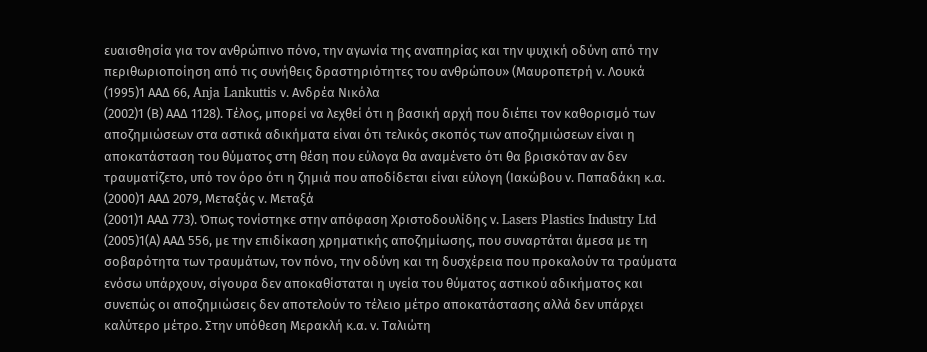ευαισθησία για τον ανθρώπινο πόνο, την αγωνία της αναπηρίας και την ψυχική οδύνη από την περιθωριοποίηση από τις συνήθεις δραστηριότητες του ανθρώπου» (Μαυροπετρή ν. Λουκά
(1995)1 ΑΑΔ 66, Anja Lankuttis ν. Ανδρέα Νικόλα
(2002)1 (Β) ΑΑΔ 1128). Τέλος, μπορεί να λεχθεί ότι η βασική αρχή που διέπει τον καθορισμό των αποζημιώσεων στα αστικά αδικήματα είναι ότι τελικός σκοπός των αποζημιώσεων είναι η αποκατάσταση του θύματος στη θέση που εύλογα θα αναμένετο ότι θα βρισκόταν αν δεν τραυματίζετο, υπό τον όρο ότι η ζημιά που αποδίδεται είναι εύλογη (Ιακώβου ν. Παπαδάκη κ.α.
(2000)1 ΑΑΔ 2079, Μεταξάς ν. Μεταξά
(2001)1 ΑΑΔ 773). Όπως τονίστηκε στην απόφαση Χριστοδουλίδης ν. Lasers Plastics Industry Ltd
(2005)1(Α) ΑΑΔ 556, με την επιδίκαση χρηματικής αποζημίωσης, που συναρτάται άμεσα με τη σοβαρότητα των τραυμάτων, τον πόνο, την οδύνη και τη δυσχέρεια που προκαλούν τα τραύματα ενόσω υπάρχουν, σίγουρα δεν αποκαθίσταται η υγεία του θύματος αστικού αδικήματος και συνεπώς οι αποζημιώσεις δεν αποτελούν το τέλειο μέτρο αποκατάστασης αλλά δεν υπάρχει καλύτερο μέτρο. Στην υπόθεση Μερακλή κ.α. ν. Ταλιώτη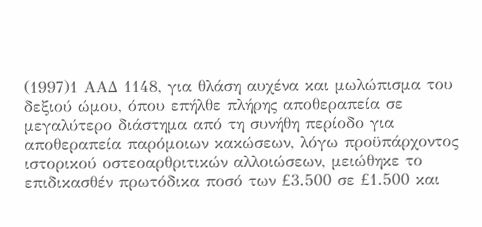(1997)1 ΑΑΔ 1148, για θλάση αυχένα και μωλώπισμα του δεξιού ώμου, όπου επήλθε πλήρης αποθεραπεία σε μεγαλύτερο διάστημα από τη συνήθη περίοδο για αποθεραπεία παρόμοιων κακώσεων, λόγω προϋπάρχοντος ιστορικού οστεοαρθριτικών αλλοιώσεων, μειώθηκε το επιδικασθέν πρωτόδικα ποσό των £3.500 σε £1.500 και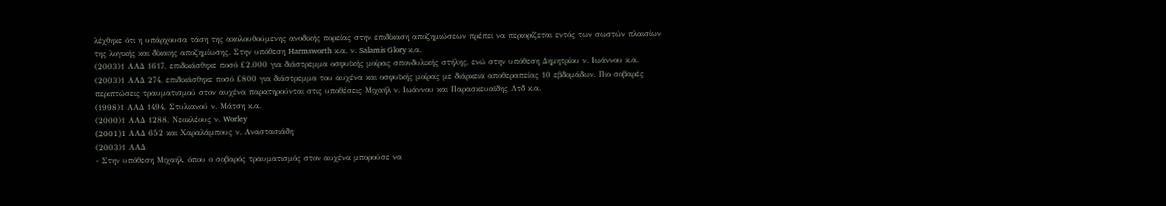λέχθηκε ότι η υπάρχουσα τάση της ακολουθούμενης ανοδικής πορείας στην επιδίκαση αποζημιώσεων πρέπει να περιορίζεται εντός των σωστών πλαισίων της λογικής και δίκαιης αποζημίωσης. Στην υπόθεση Harmsworth κ.α. ν. Salamis Glory κ.α.
(2003)1 ΑΑΔ 1617, επιδικάσθηκε ποσό £2.000 για διάστρεμμα οσφυϊκής μοίρας σπονδυλικής στήλης, ενώ στην υπόθεση Δημητρίου ν. Ιωάννου κ.α.
(2003)1 ΑΑΔ 274, επιδικάσθηκε ποσό £800 για διάστρεμμα του αυχένα και οσφυϊκής μοίρας με διάρκεια αποθεραπείας 10 εβδομάδων. Πιο σοβαρές περιπτώσεις τραυματισμού στον αυχένα παρατηρούνται στις υποθέσεις Μιχαήλ ν. Ιωάννου και Παρασκευαϊδης Λτδ κ.α.
(1998)1 ΑΑΔ 1494, Στυλιανού ν. Μάτση κ.α.
(2000)1 ΑΑΔ 1288, Νεοκλέους ν. Worley
(2001)1 AAΔ 652 και Χαραλάμπους ν. Αναστασιάδη
(2003)1 ΑΑΔ
- Στην υπόθεση Μιχαήλ, όπου ο σοβαρός τραυματισμός στον αυχένα μπορούσε να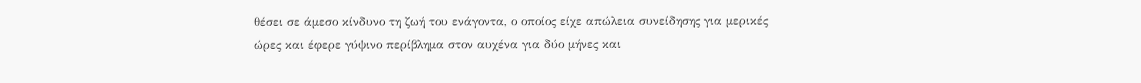θέσει σε άμεσο κίνδυνο τη ζωή του ενάγοντα, ο οποίος είχε απώλεια συνείδησης για μερικές ώρες και έφερε γύψινο περίβλημα στον αυχένα για δύο μήνες και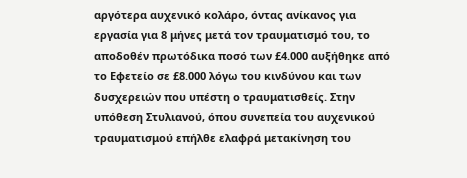αργότερα αυχενικό κολάρο, όντας ανίκανος για εργασία για 8 μήνες μετά τον τραυματισμό του, το αποδοθέν πρωτόδικα ποσό των £4.000 αυξήθηκε από το Εφετείο σε £8.000 λόγω του κινδύνου και των δυσχερειών που υπέστη ο τραυματισθείς. Στην υπόθεση Στυλιανού, όπου συνεπεία του αυχενικού τραυματισμού επήλθε ελαφρά μετακίνηση του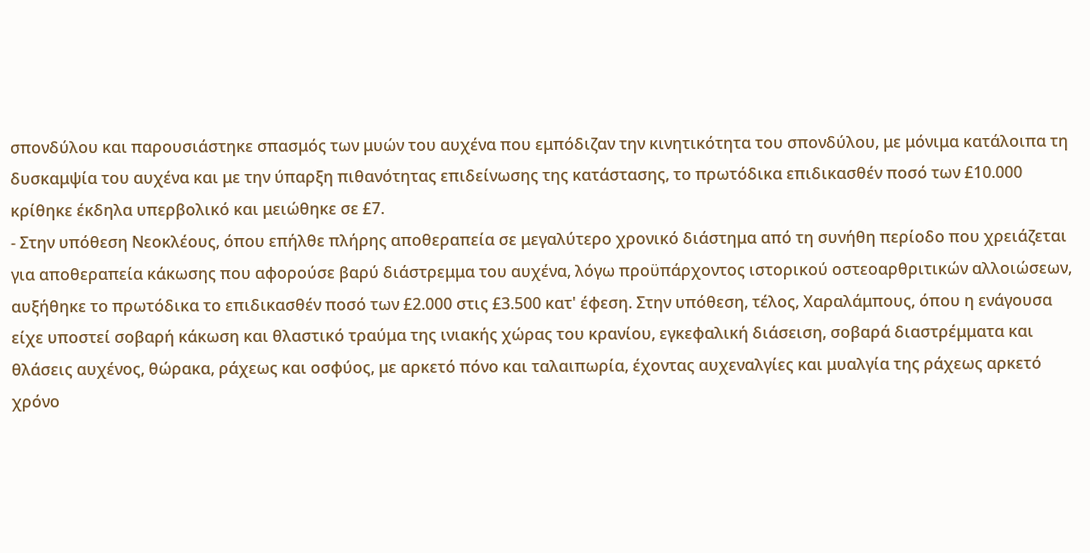σπονδύλου και παρουσιάστηκε σπασμός των μυών του αυχένα που εμπόδιζαν την κινητικότητα του σπονδύλου, με μόνιμα κατάλοιπα τη δυσκαμψία του αυχένα και με την ύπαρξη πιθανότητας επιδείνωσης της κατάστασης, το πρωτόδικα επιδικασθέν ποσό των £10.000 κρίθηκε έκδηλα υπερβολικό και μειώθηκε σε £7.
- Στην υπόθεση Νεοκλέους, όπου επήλθε πλήρης αποθεραπεία σε μεγαλύτερο χρονικό διάστημα από τη συνήθη περίοδο που χρειάζεται για αποθεραπεία κάκωσης που αφορούσε βαρύ διάστρεμμα του αυχένα, λόγω προϋπάρχοντος ιστορικού οστεοαρθριτικών αλλοιώσεων, αυξήθηκε το πρωτόδικα το επιδικασθέν ποσό των £2.000 στις £3.500 κατ' έφεση. Στην υπόθεση, τέλος, Χαραλάμπους, όπου η ενάγουσα είχε υποστεί σοβαρή κάκωση και θλαστικό τραύμα της ινιακής χώρας του κρανίου, εγκεφαλική διάσειση, σοβαρά διαστρέμματα και θλάσεις αυχένος, θώρακα, ράχεως και οσφύος, με αρκετό πόνο και ταλαιπωρία, έχοντας αυχεναλγίες και μυαλγία της ράχεως αρκετό χρόνο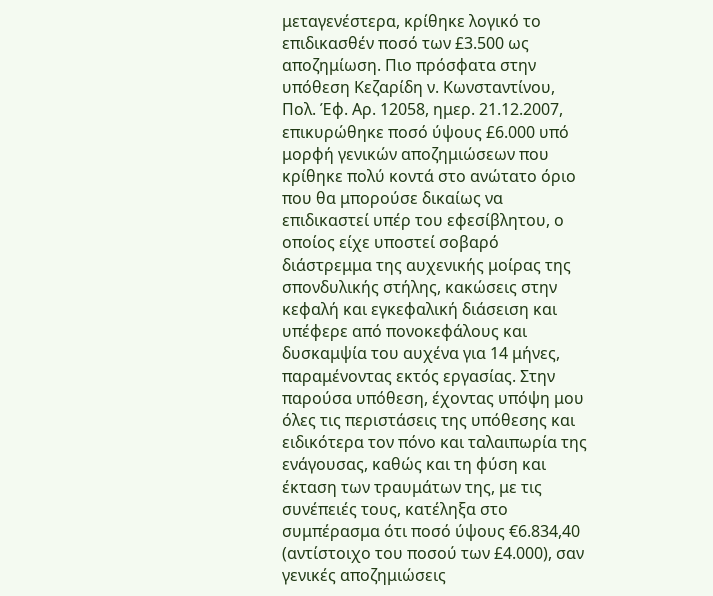μεταγενέστερα, κρίθηκε λογικό το επιδικασθέν ποσό των £3.500 ως αποζημίωση. Πιο πρόσφατα στην υπόθεση Κεζαρίδη ν. Κωνσταντίνου, Πολ. Έφ. Αρ. 12058, ημερ. 21.12.2007, επικυρώθηκε ποσό ύψους £6.000 υπό μορφή γενικών αποζημιώσεων που κρίθηκε πολύ κοντά στο ανώτατο όριο που θα μπορούσε δικαίως να επιδικαστεί υπέρ του εφεσίβλητου, ο οποίος είχε υποστεί σοβαρό διάστρεμμα της αυχενικής μοίρας της σπονδυλικής στήλης, κακώσεις στην κεφαλή και εγκεφαλική διάσειση και υπέφερε από πονοκεφάλους και δυσκαμψία του αυχένα για 14 μήνες, παραμένοντας εκτός εργασίας. Στην παρούσα υπόθεση, έχοντας υπόψη μου όλες τις περιστάσεις της υπόθεσης και ειδικότερα τον πόνο και ταλαιπωρία της ενάγουσας, καθώς και τη φύση και έκταση των τραυμάτων της, με τις συνέπειές τους, κατέληξα στο συμπέρασμα ότι ποσό ύψους €6.834,40 (αντίστοιχο του ποσού των £4.000), σαν γενικές αποζημιώσεις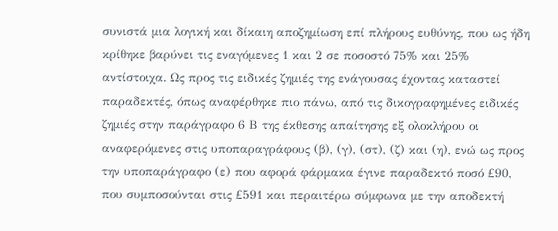συνιστά μια λογική και δίκαιη αποζημίωση επί πλήρους ευθύνης, που ως ήδη κρίθηκε βαρύνει τις εναγόμενες 1 και 2 σε ποσοστό 75% και 25% αντίστοιχα. Ως προς τις ειδικές ζημιές της ενάγουσας έχοντας καταστεί παραδεκτές, όπως αναφέρθηκε πιο πάνω, από τις δικογραφημένες ειδικές ζημιές στην παράγραφο 6 Β της έκθεσης απαίτησης εξ ολοκλήρου οι αναφερόμενες στις υποπαραγράφους (β), (γ), (στ), (ζ) και (η), ενώ ως προς την υποπαράγραφο (ε) που αφορά φάρμακα έγινε παραδεκτό ποσό £90, που συμποσούνται στις £591 και περαιτέρω σύμφωνα με την αποδεκτή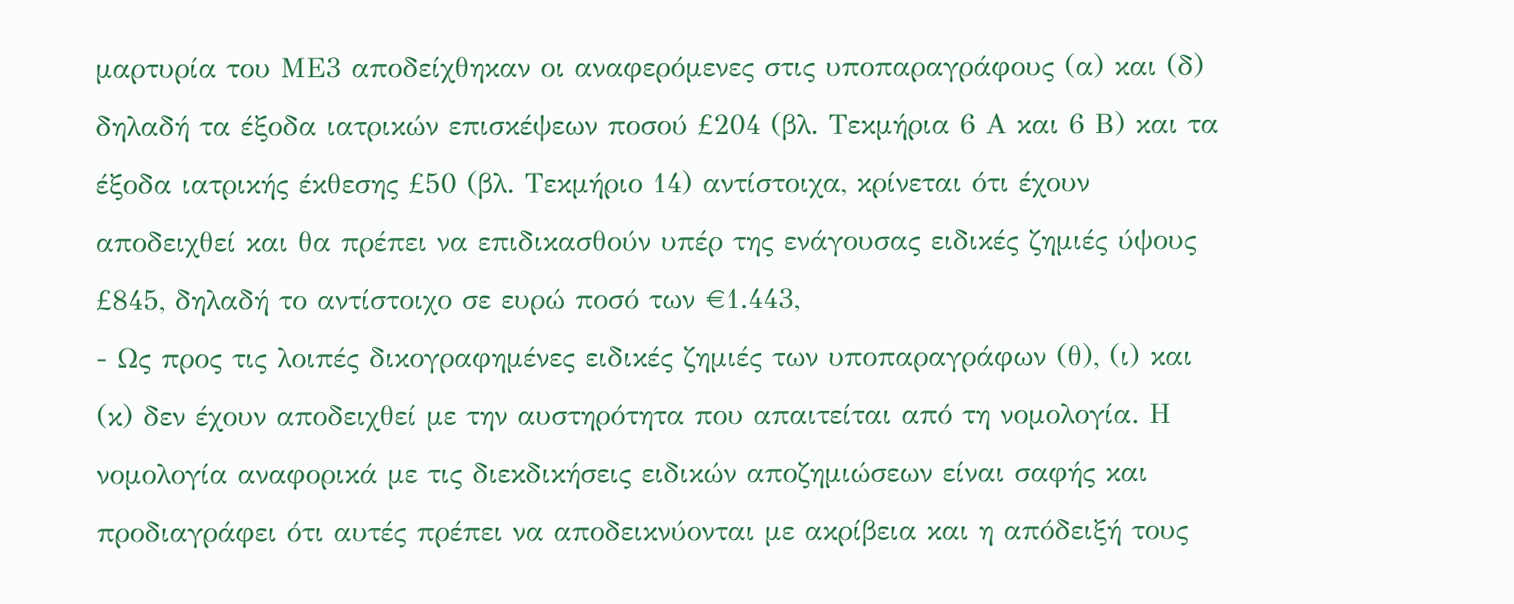μαρτυρία του ΜΕ3 αποδείχθηκαν οι αναφερόμενες στις υποπαραγράφους (α) και (δ) δηλαδή τα έξοδα ιατρικών επισκέψεων ποσού £204 (βλ. Τεκμήρια 6 Α και 6 Β) και τα έξοδα ιατρικής έκθεσης £50 (βλ. Τεκμήριο 14) αντίστοιχα, κρίνεται ότι έχουν αποδειχθεί και θα πρέπει να επιδικασθούν υπέρ της ενάγουσας ειδικές ζημιές ύψους £845, δηλαδή το αντίστοιχο σε ευρώ ποσό των €1.443,
- Ως προς τις λοιπές δικογραφημένες ειδικές ζημιές των υποπαραγράφων (θ), (ι) και (κ) δεν έχουν αποδειχθεί με την αυστηρότητα που απαιτείται από τη νομολογία. Η νομολογία αναφορικά με τις διεκδικήσεις ειδικών αποζημιώσεων είναι σαφής και προδιαγράφει ότι αυτές πρέπει να αποδεικνύονται με ακρίβεια και η απόδειξή τους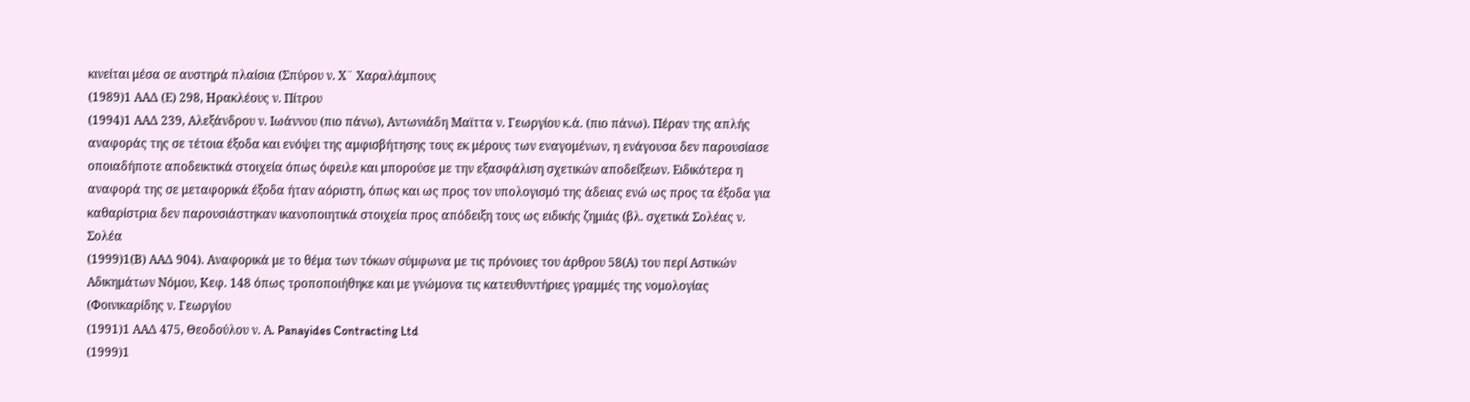κινείται μέσα σε αυστηρά πλαίσια (Σπύρου ν. Χ¨ Χαραλάμπους
(1989)1 ΑΑΔ (Ε) 298, Ηρακλέους ν. Πίτρου
(1994)1 ΑΑΔ 239, Αλεξάνδρου ν. Ιωάννου (πιο πάνω), Αντωνιάδη Μαϊττα ν. Γεωργίου κ.ά. (πιο πάνω). Πέραν της απλής αναφοράς της σε τέτοια έξοδα και ενόψει της αμφισβήτησης τους εκ μέρους των εναγομένων, η ενάγουσα δεν παρουσίασε οποιαδήποτε αποδεικτικά στοιχεία όπως όφειλε και μπορούσε με την εξασφάλιση σχετικών αποδείξεων. Ειδικότερα η αναφορά της σε μεταφορικά έξοδα ήταν αόριστη, όπως και ως προς τον υπολογισμό της άδειας ενώ ως προς τα έξοδα για καθαρίστρια δεν παρουσιάστηκαν ικανοποιητικά στοιχεία προς απόδειξη τους ως ειδικής ζημιάς (βλ. σχετικά Σολέας ν. Σολέα
(1999)1(Β) ΑΑΔ 904). Αναφορικά με το θέμα των τόκων σύμφωνα με τις πρόνοιες του άρθρου 58(Α) του περί Αστικών Αδικημάτων Νόμου, Κεφ. 148 όπως τροποποιήθηκε και με γνώμονα τις κατευθυντήριες γραμμές της νομολογίας (Φοινικαρίδης ν. Γεωργίου
(1991)1 ΑΑΔ 475, Θεοδούλου ν. Α. Panayides Contracting Ltd
(1999)1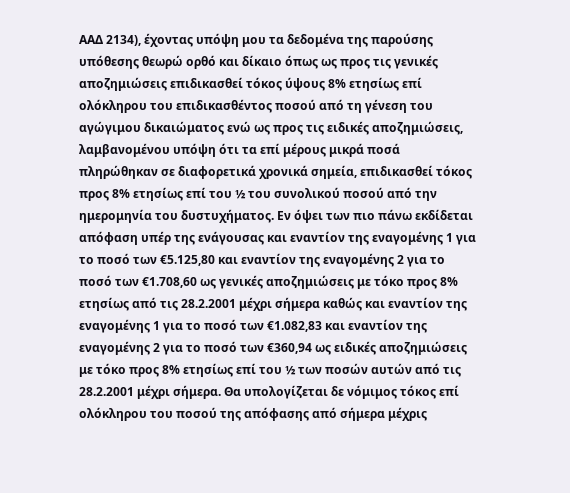ΑΑΔ 2134), έχοντας υπόψη μου τα δεδομένα της παρούσης υπόθεσης θεωρώ ορθό και δίκαιο όπως ως προς τις γενικές αποζημιώσεις επιδικασθεί τόκος ύψους 8% ετησίως επί ολόκληρου του επιδικασθέντος ποσού από τη γένεση του αγώγιμου δικαιώματος ενώ ως προς τις ειδικές αποζημιώσεις, λαμβανομένου υπόψη ότι τα επί μέρους μικρά ποσά πληρώθηκαν σε διαφορετικά χρονικά σημεία, επιδικασθεί τόκος προς 8% ετησίως επί του ½ του συνολικού ποσού από την ημερομηνία του δυστυχήματος. Εν όψει των πιο πάνω εκδίδεται απόφαση υπέρ της ενάγουσας και εναντίον της εναγομένης 1 για το ποσό των €5.125,80 και εναντίον της εναγομένης 2 για το ποσό των €1.708,60 ως γενικές αποζημιώσεις με τόκο προς 8% ετησίως από τις 28.2.2001 μέχρι σήμερα καθώς και εναντίον της εναγομένης 1 για το ποσό των €1.082,83 και εναντίον της εναγομένης 2 για το ποσό των €360,94 ως ειδικές αποζημιώσεις με τόκο προς 8% ετησίως επί του ½ των ποσών αυτών από τις 28.2.2001 μέχρι σήμερα. Θα υπολογίζεται δε νόμιμος τόκος επί ολόκληρου του ποσού της απόφασης από σήμερα μέχρις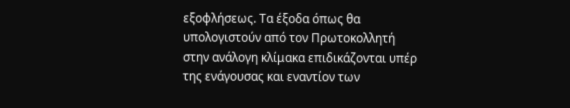εξοφλήσεως. Τα έξοδα όπως θα υπολογιστούν από τον Πρωτοκολλητή στην ανάλογη κλίμακα επιδικάζονται υπέρ της ενάγουσας και εναντίον των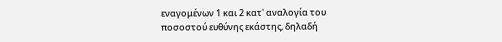εναγομένων 1 και 2 κατ' αναλογία του ποσοστού ευθύνης εκάστης, δηλαδή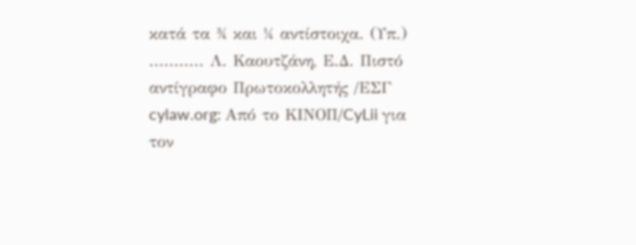κατά τα ¾ και ¼ αντίστοιχα. (Υπ.) ........... Λ. Καουτζάνη, Ε.Δ. Πιστό αντίγραφο Πρωτοκολλητής /ΕΣΓ cylaw.org: Από το ΚΙΝOΠ/CyLii για τον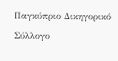Παγκύπριο Δικηγορικό Σύλλογο